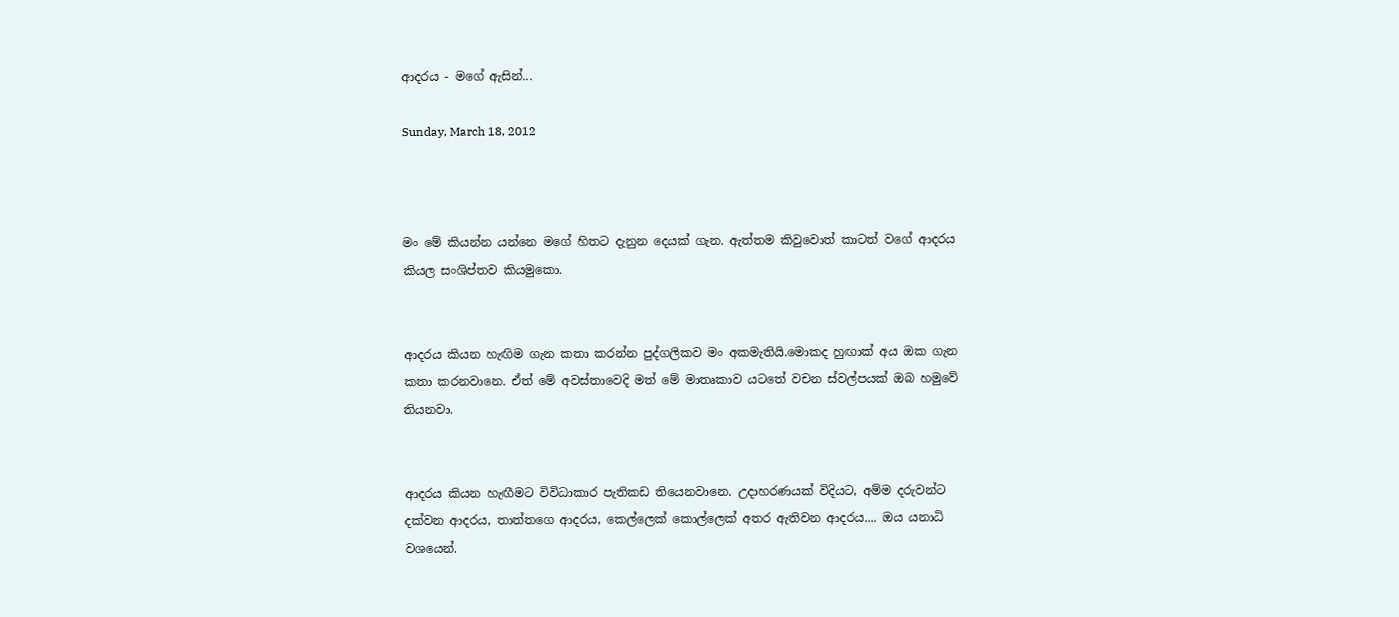ආදරය - මගේ ඇසින්...

Sunday, March 18, 2012



මං මේ කියන්න යන්නෙ මගේ හිතට දැනුන දෙයක් ගැන. ඇත්තම කිවුවොත් කාටත් වගේ ආදරය කියල සංශිප්තව කියමුකො.


ආදරය කියන හැඟිම ගැන කතා කරන්න පුද්ගලිකව මං අකමැතියි.මොකද හුඟාක් අය ඔක ගැන කතා කරනවානෙ. ඒත් මේ අවස්තාවෙදි මත් මේ මාතෘකාව යටතේ වචන ස්වල්පයක් ඔබ හමුවේ තියනවා.


ආදරය කියන හැඟීමට විවිධාකාර පැතිකඩ තියෙනවානෙ. උදාහරණයක් විදියට, අම්ම දරුවන්ට දක්වන ආදරය, තාත්තගෙ ආදරය, කෙල්ලෙක් කොල්ලෙක් අතර ඇතිවන ආදරය.... ඔය යනාධි වශයෙන්.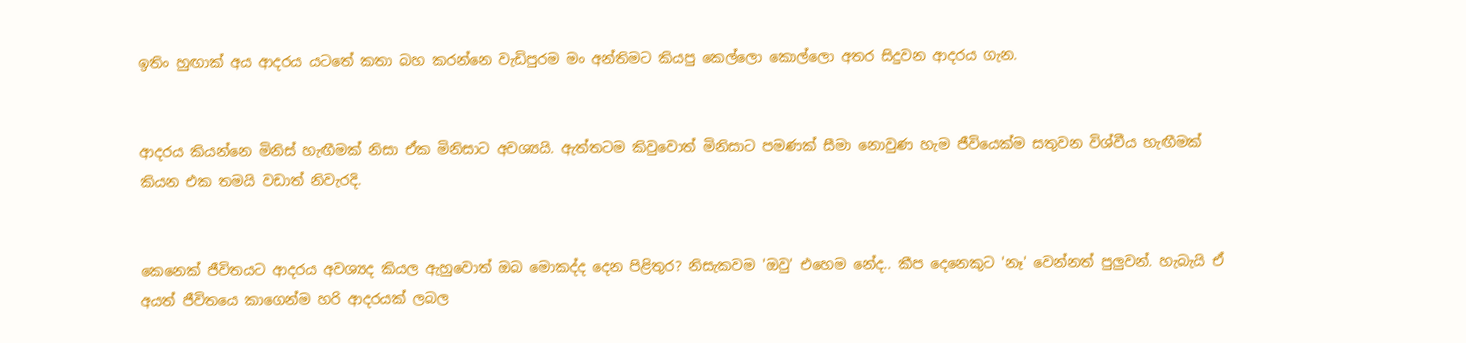ඉතිං හුඟාක් අය ආදරය යටතේ කතා බහ කරන්නෙ වැඩිපුරම ‍මං අන්තිමට කියපු කෙල්ලො කොල්ලො අතර සිදුවන ආදරය ගැන.


ආදරය කියන්නෙ මිනිස් හැඟීමක් නිසා ඒක මිනිසාට අවශ්‍යයි. ඇත්තටම කිවුවොත් මිනිසාට පමණක් සීමා නොවුණ හැම ජීවියෙක්ම සතුවන විශ්වීය හැඟීමක් කියන එක තමයි වඩාත් නිවැරදි.


කෙනෙක් ජීවිතයට ආදරය අවශ්‍යද කියල ඇහුවොත් ඔබ මොකද්ද දෙන පිළිතුර? නිසැකවම 'ඔවු' එහෙම නේද.. කීප දෙනෙකුට 'නෑ' වෙන්නත් පුලුවන්. හැබැයි ඒ අයත් ජීවිතයෙ කාගෙන්ම හරි ආදරයක් ලබල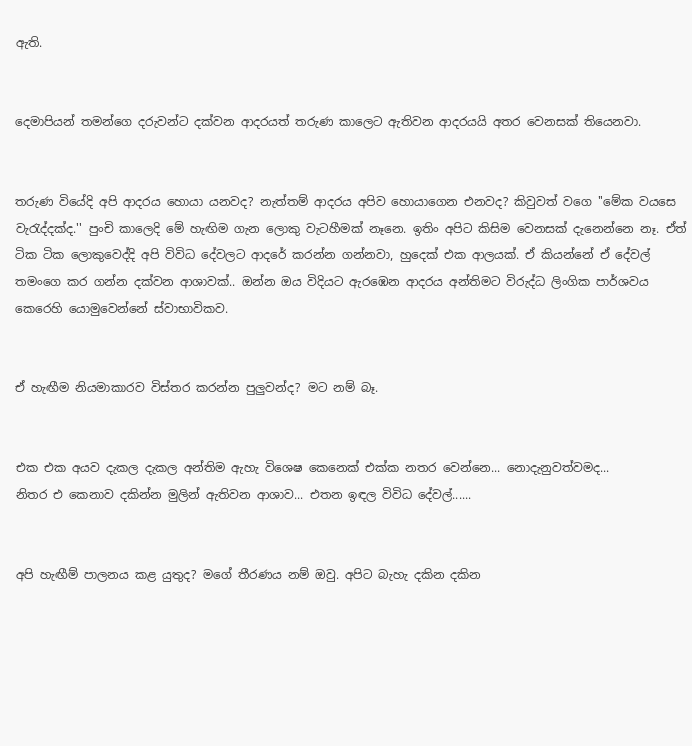ඇති.


දෙමාපියන් තමන්ගෙ දරුවන්ට දක්වන ආදරයත් තරුණ කාලෙට ඇතිවන ආදරයයි අතර වෙනසක් තියෙනවා.


තරුණ වියේදි අපි ආදරය හොයා යනවද? නැත්තම් ආදරය අපිව හොයාගෙන එනවද? කිවුවත් වගෙ ''මේක වයසෙ වැරැද්දක්ද.'' පුංචි කාලෙදි මේ හැඟිම ගැන ලොකු වැටහීමක් නෑනෙ. ඉතිං අපිට කිසිම වෙනසක් දැනෙන්නෙ නෑ. ඒත් ටික ටික ලොකුවෙද්දි අපි විවිධ දේවලට ආදරේ කරන්න ගන්නවා, හුදෙක් එක ආලයක්. ඒ කියන්නේ ඒ දේවල් තමංගෙ කර ගන්න දක්වන ආශාවක්.. ඔන්න ඔය විදියට ඇරඹෙන ආදරය අන්තිමට විරුද්ධ ලිංගික පාර්ශවය කෙරෙහි යොමුවෙන්නේ ස්වාභාවිකව.


ඒ හැඟීම නියමාකාරව විස්තර කරන්න පුලුවන්ද? මට නම් බෑ.


එක එක අයව දැකල දැකල අන්තිම ඇහැ විශෙෂ කෙනෙක් එක්ක නතර වෙන්නෙ... නොදැනුවත්වමද...
නිතර එ කෙනාව දකින්න මුලින් ඇතිවන ආශාව... එතන ඉඳල විවිධ දේවල්......


අපි හැඟීම් පාලනය කළ යුතුද? මගේ තීරණය නම් ඔවු. අපිට බැහැ දකින දකින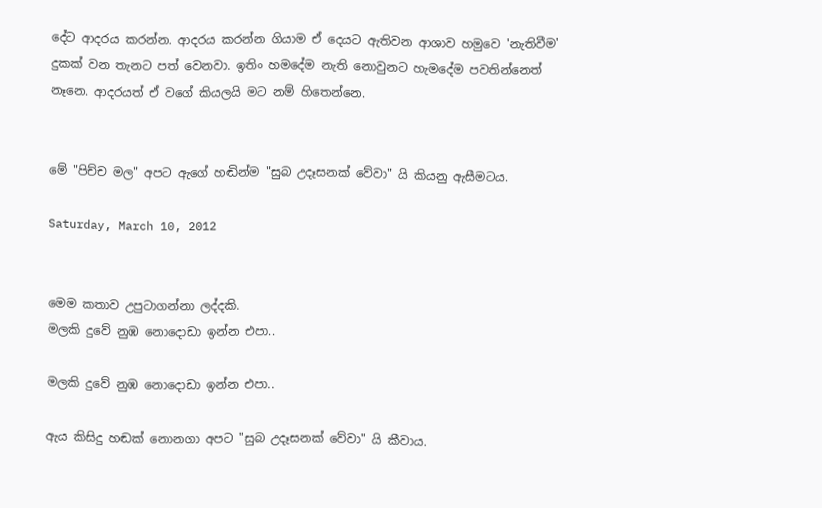දේට ආදරය කරන්න. ආදරය කරන්න ගියාම ඒ දෙයට ඇතිවන ආශාව හමුවෙ 'නැතිවීම' දුකක් වන තැනට පත් වෙනවා. ඉතිං හමදේම නැති නොවුනට හැමදේම පවතින්නෙත් නෑනෙ. ආදරයත් ඒ වගේ කියලයි මට නම් හිතෙන්නෙ.


මේ "පිච්ච මල" අපට ඇගේ හඬින්ම "සුබ උදෑසනක්‌ වේවා" යි කියනු ඇසීමටය.

Saturday, March 10, 2012


මෙම කතාව උපුටාගන්නා ලද්දකි.
මලකි දුවේ නුඹ නොදොඩා ඉන්න එපා..

මලකි දුවේ නුඹ නොදොඩා ඉන්න එපා..

ඇය කිසිදු හඬක්‌ නොනගා අපට "සුබ උදෑසනක්‌ වේවා" යි කීවාය.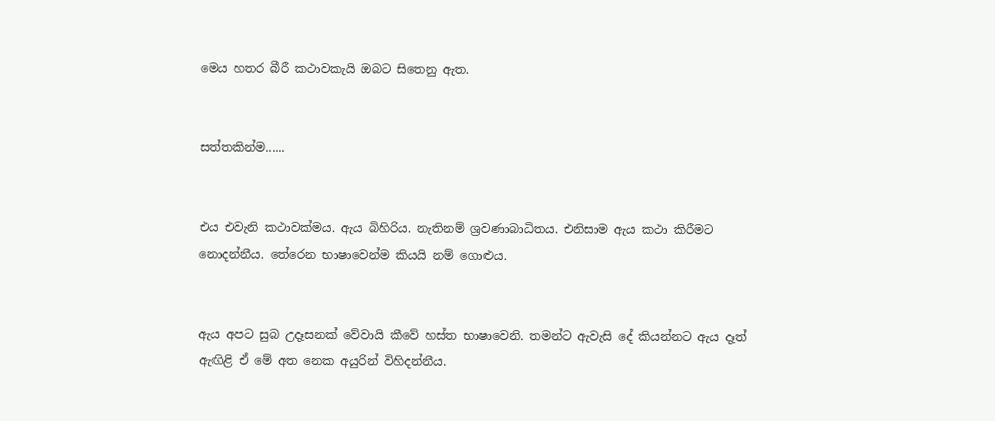මෙය හතර බීරී කථාවකැයි ඔබට සිතෙනු ඇත.


සත්තකින්ම......


එය එවැනි කථාවක්‌මය. ඇය බිහිරිය. නැතිනම් ශ්‍රවණාබාධිතය. එනිසාම ඇය කථා කිරීමට නොදන්නීය. තේරෙන භාෂාවෙන්ම කියයි නම් ගොළුය.


ඇය අපට සුබ උදෑසනක්‌ වේවායි කීවේ හස්‌ත භාෂාවෙනි. තමන්ට ඇවැසි දේ කියන්නට ඇය දෑත් ඇඟිළි ඒ මේ අත නෙක අයුරින් විහිදන්නීය.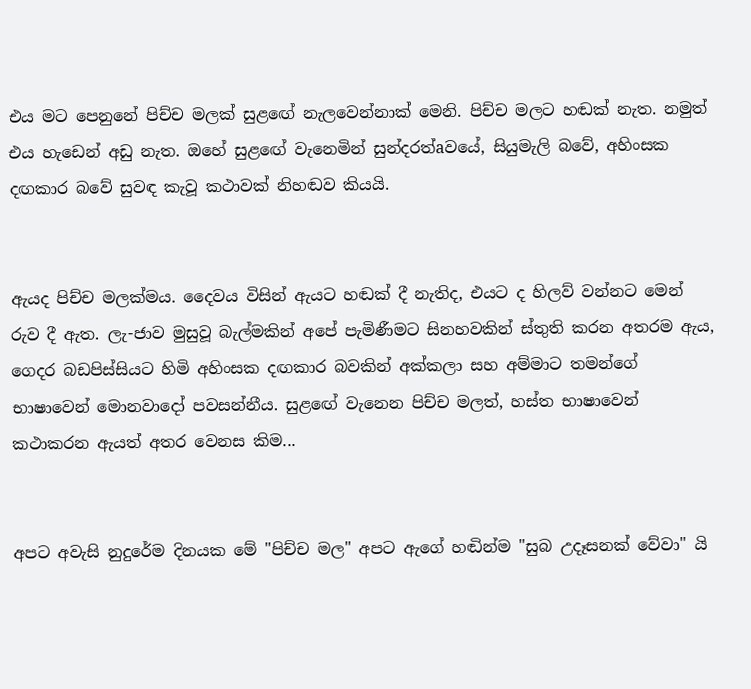එය මට පෙනුනේ පිච්ච මලක්‌ සුළඟේ නැලවෙන්නාක්‌ මෙනි. පිච්ච මලට හඬක්‌ නැත. නමුත් එය හැඩෙන් අඩු නැත. ඔහේ සුළඟේ වැනෙමින් සුන්දරත්aවයේ, සියුමැලි බවේ, අහිංසක දඟකාර බවේ සුවඳ කැවූ කථාවක්‌ නිහඬව කියයි.


ඇයද පිච්ච මලක්‌මය. දෛවය විසින් ඇයට හඬක්‌ දී නැතිද, එයට ද හිලව් වන්නට මෙන් රුව දී ඇත. ලැ-ජාව මුසුවූ බැල්මකින් අපේ පැමිණීමට සිනහවකින් ස්‌තුති කරන අතරම ඇය, ගෙදර බඩපිස්‌සියට හිමි අහිංසක දඟකාර බවකින් අක්‌කලා සහ අම්මාට තමන්ගේ භාෂාවෙන් මොනවාදෝ පවසන්නීය. සුළඟේ වැනෙන පිච්ච මලත්, හස්‌ත භාෂාවෙන් කථාකරන ඇයත් අතර වෙනස කිම...


අපට අවැසි නුදුරේම දිනයක මේ "පිච්ච මල" අපට ඇගේ හඬින්ම "සුබ උදෑසනක්‌ වේවා" යි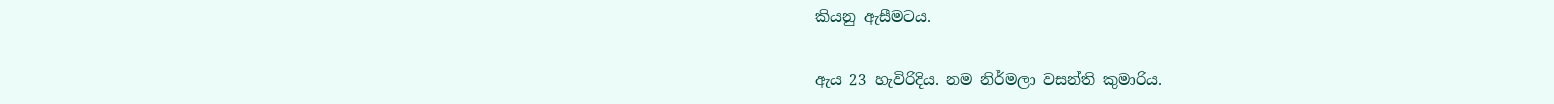කියනු ඇසීමටය.


ඇය 23 හැවිරිදිය. නම නිර්මලා වසන්ති කුමාරිය.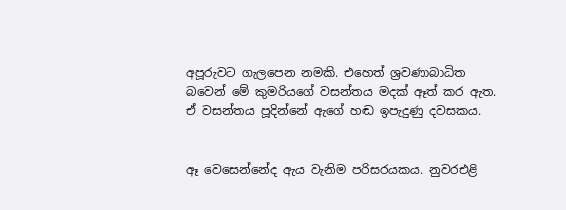අපූරුවට ගැලපෙන නමකි. එහෙත් ශ්‍රවණාබාධිත බවෙන් මේ කුමරියගේ වසන්තය මදක්‌ ඈත් කර ඇත. ඒ වසන්තය පූදින්නේ ඇගේ හඬ ඉපැදුණු දවසකය.


ඈ වෙසෙන්නේද ඇය වැනිම පරිසරයකය. නුවරඑළි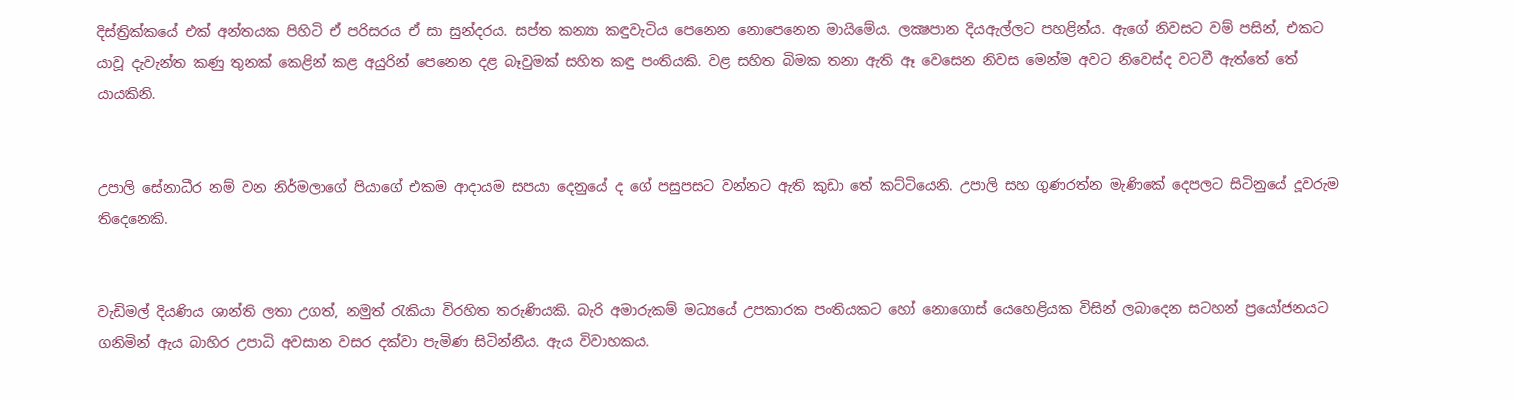දිස්‌ත්‍රික්‌කයේ එක්‌ අන්තයක පිහිටි ඒ පරිසරය ඒ සා සුන්දරය. සප්ත කන්‍යා කඳුවැටිය පෙනෙන නොපෙනෙන මායිමේය. ලක්‍ෂපාන දියඇල්ලට පහළින්ය. ඇගේ නිවසට වම් පසින්, එකට යාවූ දැවැන්ත කණු තුනක්‌ කෙළින් කළ අයුරින් පෙනෙන දළ බෑවුමක්‌ සහිත කඳු පංතියකි. වළ සහිත බිමක තනා ඇති ඈ වෙසෙන නිවස මෙන්ම අවට නිවෙස්‌ද වටවී ඇත්තේ තේ යායකිනි.


උපාලි සේනාධීර නම් වන නිර්මලාගේ පියාගේ එකම ආදායම සපයා දෙනුයේ ද ගේ පසුපසට වන්නට ඇති කුඩා තේ කට්‌ටියෙනි. උපාලි සහ ගුණරත්න මැණිකේ දෙපලට සිටිනුයේ දූවරුම තිදෙනෙකි.


වැඩිමල් දියණිය ශාන්ති ලතා උගත්, නමුත් රැකියා විරහිත තරුණියකි. බැරි අමාරුකම් මධ්‍යයේ උපකාරක පංතියකට හෝ නොගොස්‌ යෙහෙළියක විසින් ලබාදෙන සටහන් ප්‍රයෝජනයට ගනිමින් ඇය බාහිර උපාධි අවසාන වසර දක්‌වා පැමිණ සිටින්නීය. ඇය විවාහකය.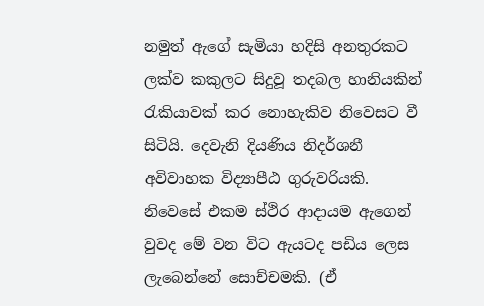නමුත් ඇගේ සැමියා හදිසි අනතුරකට ලක්‌ව කකුලට සිදුවූ තදබල හානියකින් රැකියාවක්‌ කර නොහැකිව නිවෙසට වී සිටියි. දෙවැනි දියණිය නිදර්ශනී අවිවාහක විද්‍යාපීඨ ගුරුවරියකි. නිවෙසේ එකම ස්‌ථිර ආදායම ඇගෙන් වුවද මේ වන විට ඇයටද පඩිය ලෙස ලැබෙන්නේ සොච්චමකි. (ඒ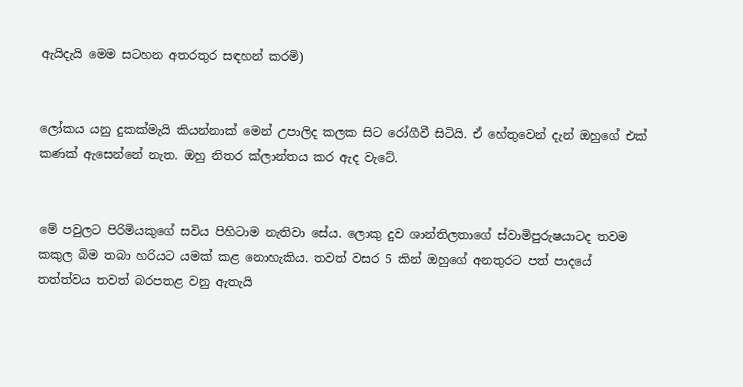ඇයිදැයි මෙම සටහන අතරතුර සඳහන් කරමි)


ලෝකය යනු දුකක්‌මැයි කියන්නාක්‌ මෙන් උපාලිද කලක සිට රෝගීවී සිටියි. ඒ හේතුවෙන් දැන් ඔහුගේ එක්‌ කණක්‌ ඇසෙන්නේ නැත. ඔහු නිතර ක්‌ලාන්තය කර ඇද වැටේ.


මේ පවුලට පිරිමියකුගේ සවිය පිහිටාම නැතිවා සේය. ලොකු දුව ශාන්තිලතාගේ ස්‌වාමිපුරුෂයාටද තවම කකුල බිම තබා හරියට යමක්‌ කළ නොහැකිය. තවත් වසර 5 කින් ඔහුගේ අනතුරට පත් පාදයේ තත්ත්වය තවත් බරපතළ වනු ඇතැයි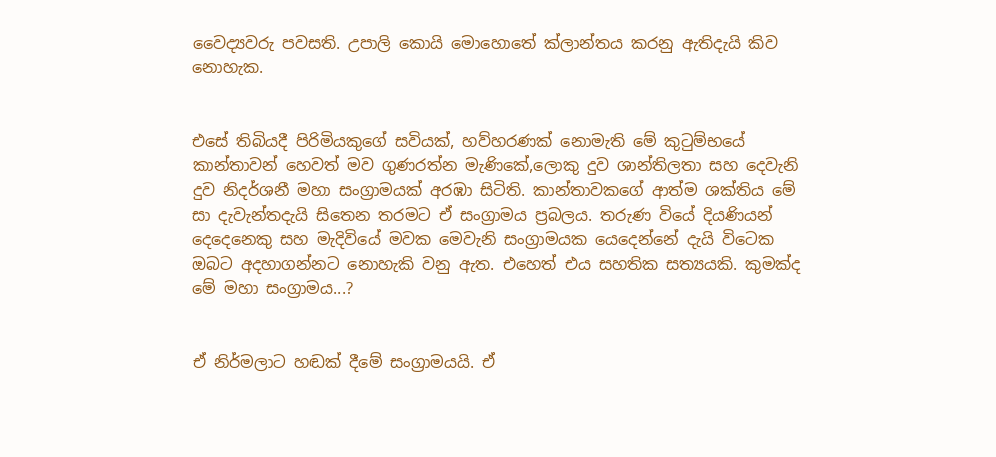වෛද්‍යවරු පවසති. උපාලි කොයි මොහොතේ ක්‌ලාන්තය කරනු ඇතිදැයි කිව නොහැක.


එසේ තිබියදී පිරිමියකුගේ සවියක්‌, හව්හරණක්‌ නොමැති මේ කුටුම්භයේ කාන්තාවන් හෙවත් මව ගුණරත්න මැණිකේ,ලොකු දුව ශාන්තිලතා සහ දෙවැනි දුව නිදර්ශනී මහා සංග්‍රාමයක්‌ අරඹා සිටිති. කාන්තාවකගේ ආත්ම ශක්‌තිය මේ සා දැවැන්තදැයි සිතෙන තරමට ඒ සංග්‍රාමය ප්‍රබලය. තරුණ වියේ දියණියන් දෙදෙනෙකු සහ මැදිවියේ මවක මෙවැනි සංග්‍රාමයක යෙදෙන්නේ දැයි විටෙක ඔබට අදහාගන්නට නොහැකි වනු ඇත. එහෙත් එය සහතික සත්‍යයකි. කුමක්‌ද මේ මහා සංග්‍රාමය...?


ඒ නිර්මලාට හඬක්‌ දීමේ සංග්‍රාමයයි. ඒ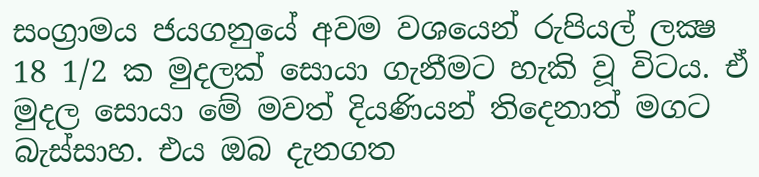සංග්‍රාමය ජයගනුයේ අවම වශයෙන් රුපියල් ලක්‍ෂ 18 1/2 ක මුදලක්‌ සොයා ගැනීමට හැකි වූ විටය. ඒ මුදල සොයා මේ මවත් දියණියන් තිදෙනාත් මගට බැස්‌සාහ. එය ඔබ දැනගත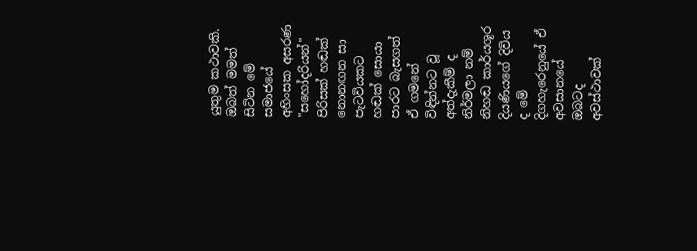යුතුම කථාවකි. ඔබත් මමත් සිටින මේ සමාජයේ අහිංසක අසරණ "සහෝදරියන්" පිරිසක්‌ හඬක්‌ නොනඟන සා පැටවියකට හඬක්‌ සොයා පාරට බැසගත් ඒ ගමනේ විඳින්නට වූ අත්දැකීම් ද නිර්මලා නම් නිහඬ කාර්යශූර දියණියගේ දිවිය ද මේ දිගහැරෙනුයේ ඒ අවසානයේ ඔබටද අවස්‌ථාවක්‌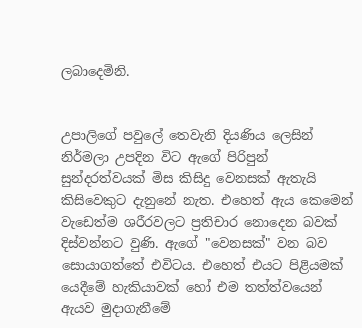ලබාදෙමිනි.


උපාලිගේ පවුලේ තෙවැනි දියණිය ලෙසින් නිර්මලා උපදින විට ඇගේ පිරිපුන් සුන්දරත්වයක්‌ මිස කිසිදු වෙනසක්‌ ඇතැයි කිසිවෙකුට දැනුනේ නැත. එහෙත් ඇය කෙමෙන් වැඩෙත්ම ශරීරවලට ප්‍රතිචාර නොදෙන බවක්‌ දිස්‌වන්නට වුණි. ඇගේ "වෙනසක්‌" වන බව සොයාගත්තේ එවිටය. එහෙත් එයට පිළියමක්‌ යෙදීමේ හැකියාවක්‌ හෝ එම තත්ත්වයෙන් ඇයව මුදාගැනීමේ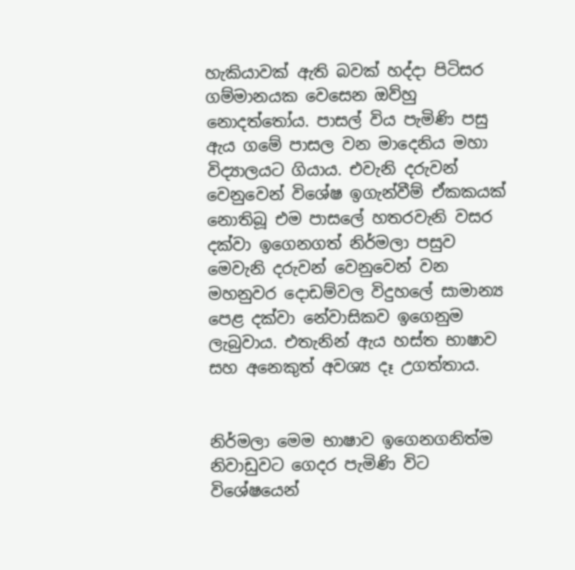හැකියාවක්‌ ඇති බවක්‌ හද්දා පිටිසර ගම්මානයක වෙසෙන ඔව්හු නොදත්තෝය. පාසල් විය පැමිණි පසු ඇය ගමේ පාසල වන මාදෙනිය මහා විද්‍යාලයට ගියාය. එවැනි දරුවන් වෙනුවෙන් විශේෂ ඉගැන්වීම් ඒකකයක්‌ නොතිබූ එම පාසලේ හතරවැනි වසර දක්‌වා ඉගෙනගත් නිර්මලා පසුව මෙවැනි දරුවන් වෙනුවෙන් වන මහනුවර දොඩම්වල විදුහලේ සාමාන්‍ය පෙළ දක්‌වා නේවාසිකව ඉගෙනුම ලැබුවාය. එතැනින් ඇය හස්‌ත භාෂාව සහ අනෙකුත් අවශ්‍ය දෑ උගත්තාය.


නිර්මලා මෙම භාෂාව ඉගෙනගනිත්ම නිවාඩුවට ගෙදර පැමිණි විට විශේෂයෙන්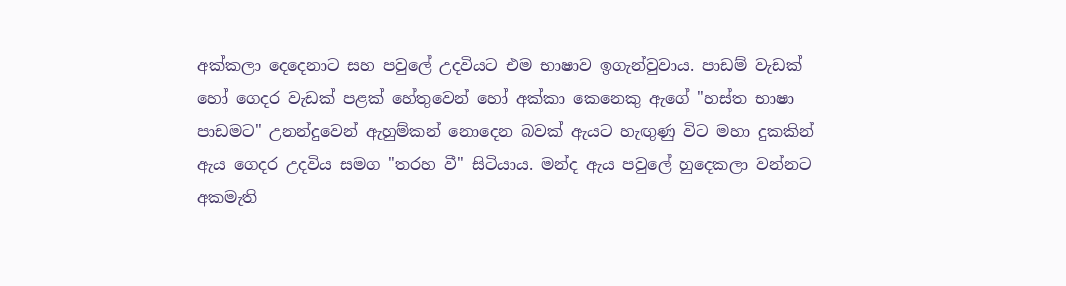අක්‌කලා දෙදෙනාට සහ පවුලේ උදවියට එම භාෂාව ඉගැන්වුවාය. පාඩම් වැඩක්‌ හෝ ගෙදර වැඩක්‌ පළක්‌ හේතුවෙන් හෝ අක්‌කා කෙනෙකු ඇගේ "හස්‌ත භාෂා පාඩමට" උනන්දුවෙන් ඇහුම්කන් නොදෙන බවක්‌ ඇයට හැඟුණු විට මහා දුකකින් ඇය ගෙදර උදවිය සමග "තරහ වී" සිටියාය. මන්ද ඇය පවුලේ හුදෙකලා වන්නට අකමැති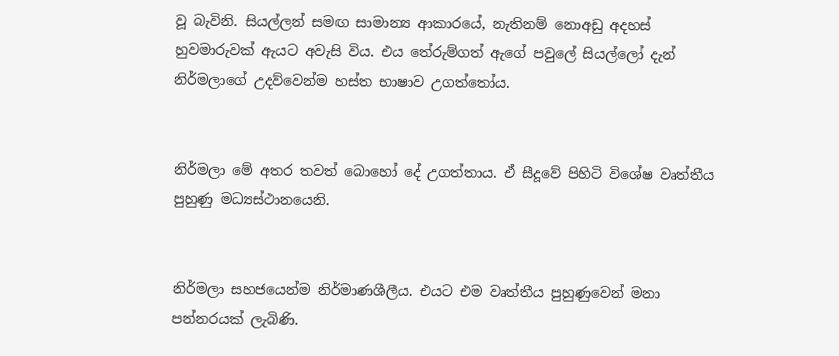වූ බැවිනි. සියල්ලන් සමඟ සාමාන්‍ය ආකාරයේ, නැතිනම් නොඅඩු අදහස්‌ හුවමාරුවක්‌ ඇයට අවැසි විය. එය තේරුම්ගත් ඇගේ පවුලේ සියල්ලෝ දැන් නිර්මලාගේ උදව්වෙන්ම හස්‌ත භාෂාව උගත්තෝය.


නිර්මලා මේ අතර තවත් බොහෝ දේ උගත්තාය. ඒ සීදූවේ පිහිටි විශේෂ වෘත්තීය පුහුණු මධ්‍යස්‌ථානයෙනි.


නිර්මලා සහජයෙන්ම නිර්මාණශීලීය. එයට එම වෘත්තීය පුහුණුවෙන් මනා පන්නරයක්‌ ලැබිණි.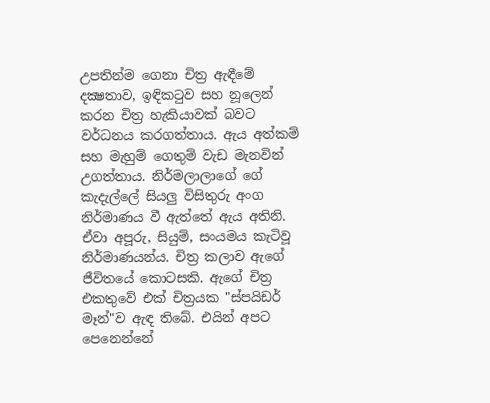උපතින්ම ගෙනා චිත්‍ර ඇඳීමේ දක්‍ෂතාව, ඉඳිකටුව සහ නූලෙන් කරන චිත්‍ර හැකියාවක්‌ බවට වර්ධනය කරගත්තාය. ඇය අත්කම් සහ මැහුම් ගෙතුම් වැඩ මැනවින් උගත්තාය. නිර්මලාලාගේ ගේ කැදැල්ලේ සියලු විසිතුරු අංග නිර්මාණය වී ඇත්තේ ඇය අතිනි. ඒවා අපූරු, සියුම්, සංයමය කැටිවූ නිර්මාණයන්ය. චිත්‍ර කලාව ඇගේ ජීවිතයේ කොටසකි. ඇගේ චිත්‍ර එකතුවේ එක්‌ චිත්‍රයක "ස්‌පයිඩර් මෑන්"ව ඇඳ තිබේ. එයින් අපට පෙනෙන්නේ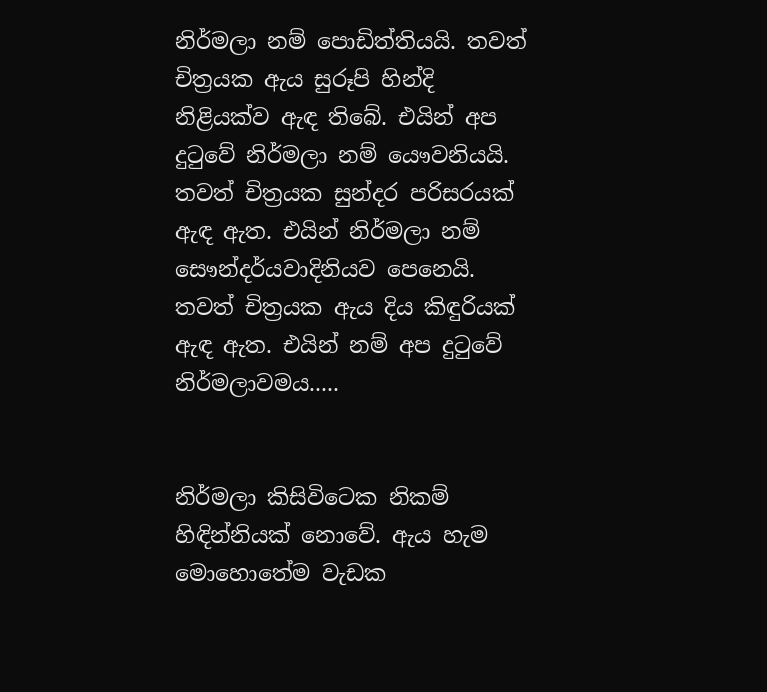නිර්මලා නම් පොඩිත්තියයි. තවත් චිත්‍රයක ඇය සුරූපි හින්දි නිළියක්‌ව ඇඳ තිබේ. එයින් අප දුටුවේ නිර්මලා නම් යෞවනියයි. තවත් චිත්‍රයක සුන්දර පරිසරයක්‌ ඇඳ ඇත. එයින් නිර්මලා නම් සෞන්දර්යවාදිනියව පෙනෙයි. තවත් චිත්‍රයක ඇය දිය කිඳුරියක්‌ ඇඳ ඇත. එයින් නම් අප දුටුවේ නිර්මලාවමය.....


නිර්මලා කිසිවිටෙක නිකම් හිඳින්නියක්‌ නොවේ. ඇය හැම මොහොතේම වැඩක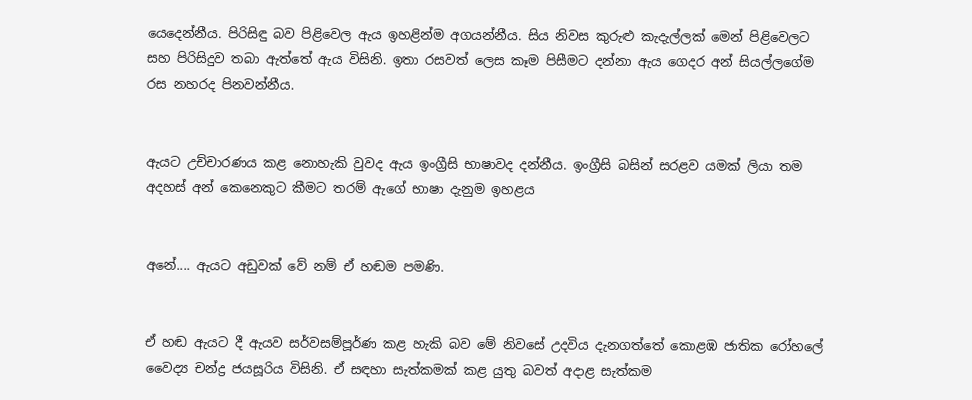යෙදෙන්නීය. පිරිසිඳු බව පිළිවෙල ඇය ඉහළින්ම අගයන්නීය. සිය නිවස කුරුළු කැදැල්ලක්‌ මෙන් පිළිවෙලට සහ පිරිසිදුව තබා ඇත්තේ ඇය විසිනි. ඉතා රසවත් ලෙස කෑම පිසීමට දන්නා ඇය ගෙදර අන් සියල්ලගේම රස නහරද පිනවන්නීය.


ඇයට උච්චාරණය කළ නොහැකි වුවද ඇය ඉංග්‍රීසි භාෂාවද දන්නීය. ඉංග්‍රීසි බසින් සරළව යමක්‌ ලියා තම අදහස්‌ අන් කෙනෙකුට කීමට තරම් ඇගේ භාෂා දැනුම ඉහළය


අනේ.... ඇයට අඩුවක්‌ වේ නම් ඒ හඬම පමණි.


ඒ හඬ ඇයට දී ඇයව සර්වසම්පූර්ණ කළ හැකි බව මේ නිවසේ උදවිය දැනගත්තේ කොළඹ ජාතික රෝහලේ වෛද්‍ය චන්ද්‍ර ජයසූරිය විසිනි. ඒ සඳහා සැත්කමක්‌ කළ යුතු බවත් අදාළ සැත්කම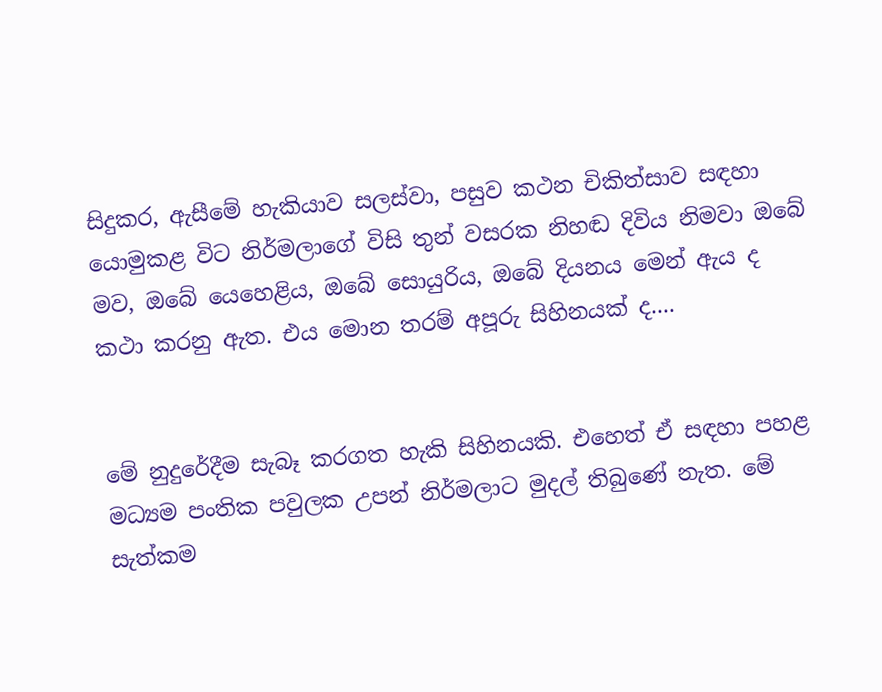සිදුකර, ඇසීමේ හැකියාව සලස්‌වා, පසුව කථන චිකිත්සාව සඳහා යොමුකළ විට නිර්මලාගේ විසි තුන් වසරක නිහඬ දිවිය නිමවා ඔබේ මව, ඔබේ යෙහෙළිය, ඔබේ සොයුරිය, ඔබේ දියනය මෙන් ඇය ද කථා කරනු ඇත. එය මොන තරම් අපූරු සිහිනයක්‌ ද....


මේ නුදුරේදීම සැබෑ කරගත හැකි සිහිනයකි. එහෙත් ඒ සඳහා පහළ මධ්‍යම පංතික පවුලක උපන් නිර්මලාට මුදල් තිබුණේ නැත. මේ සැත්කම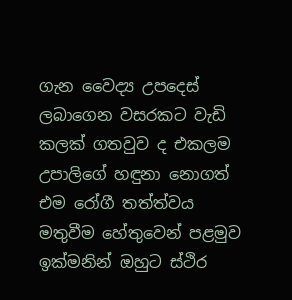ගැන වෛද්‍ය උපදෙස්‌ ලබාගෙන වසරකට වැඩි කලක්‌ ගතවුව ද එකලම උපාලිගේ හඳුනා නොගත් එම රෝගී තත්ත්වය මතුවීම හේතුවෙන් පළමුව ඉක්‌මනින් ඔහුට ස්‌ථිර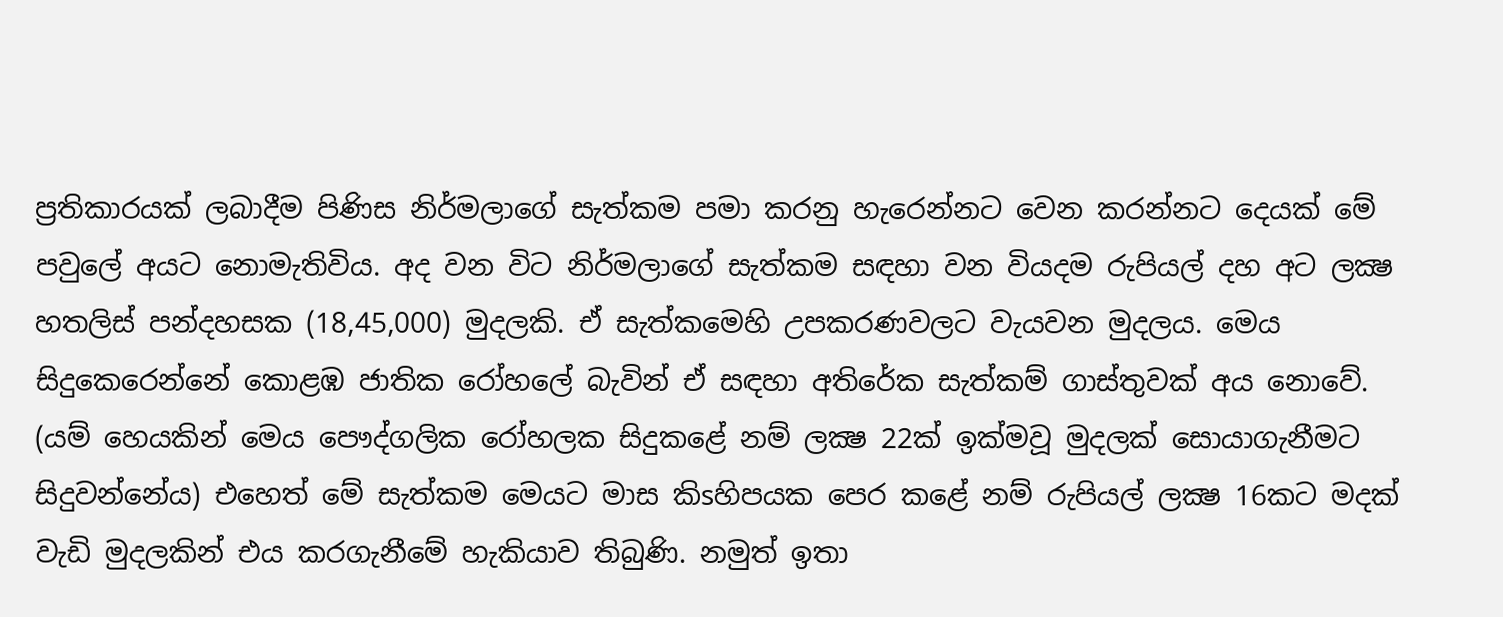ප්‍රතිකාරයක්‌ ලබාදීම පිණිස නිර්මලාගේ සැත්කම පමා කරනු හැරෙන්නට වෙන කරන්නට දෙයක්‌ මේ පවුලේ අයට නොමැතිවිය. අද වන විට නිර්මලාගේ සැත්කම සඳහා වන වියදම රුපියල් දහ අට ලක්‍ෂ හතලිස්‌ පන්දහසක (18,45,000) මුදලකි. ඒ සැත්කමෙහි උපකරණවලට වැයවන මුදලය. මෙය සිදුකෙරෙන්නේ කොළඹ ජාතික රෝහලේ බැවින් ඒ සඳහා අතිරේක සැත්කම් ගාස්‌තුවක්‌ අය නොවේ. (යම් හෙයකින් මෙය පෞද්ගලික රෝහලක සිදුකළේ නම් ලක්‍ෂ 22ක්‌ ඉක්‌මවූ මුදලක්‌ සොයාගැනීමට සිදුවන්නේය) එහෙත් මේ සැත්කම මෙයට මාස කිsහිපයක පෙර කළේ නම් රුපියල් ලක්‍ෂ 16කට මදක්‌ වැඩි මුදලකින් එය කරගැනීමේ හැකියාව තිබුණි. නමුත් ඉතා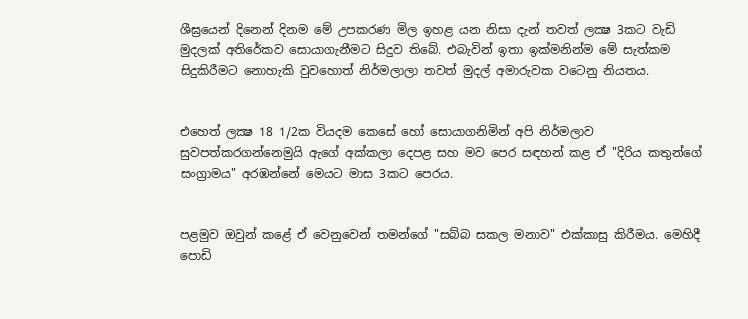ශීඝ්‍රයෙන් දිනෙන් දිනම මේ උපකරණ මිල ඉහළ යන නිසා දැන් තවත් ලක්‍ෂ 3කට වැඩි මුදලක්‌ අතිරේකව සොයාගැනීමට සිදුව තිබේ. එබැවින් ඉතා ඉක්‌මනින්ම මේ සැත්කම සිදුකිරීමට නොහැකි වුවහොත් නිර්මලාලා තවත් මුදල් අමාරුවක වටෙනු නියතය.


එහෙත් ලක්‍ෂ 18 1/2ක වියදම කෙසේ හෝ සොයාගනිමින් අපි නිර්මලාව සුවපත්කරගන්නෙමුයි ඇගේ අක්‌කලා දෙපළ සහ මව පෙර සඳහන් කළ ඒ "දිරිය කතුන්ගේ සංග්‍රාමය" අරඹන්නේ මෙයට මාස 3කට පෙරය.


පළමුව ඔවුන් කළේ ඒ වෙනුවෙන් තමන්ගේ "සබ්බ සකල මනාව" එක්‌කාසු කිරීමය. මෙහිදී පොඩි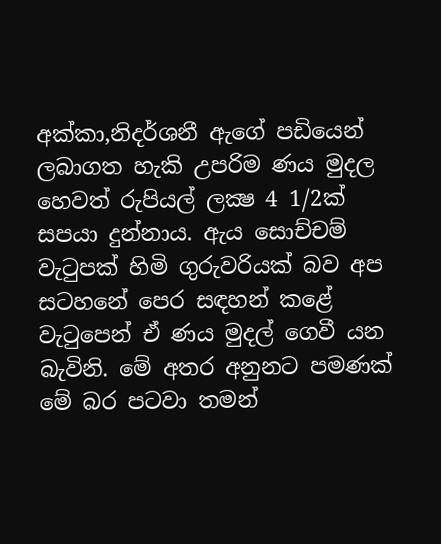අක්‌කා,නිදර්ශනී ඇගේ පඩියෙන් ලබාගත හැකි උපරිම ණය මුදල හෙවත් රුපියල් ලක්‍ෂ 4 1/2ක්‌ සපයා දුන්නාය. ඇය සොච්චම් වැටුපක්‌ හිමි ගුරුවරියක්‌ බව අප සටහනේ පෙර සඳහන් කළේ වැටුපෙන් ඒ ණය මුදල් ගෙවී යන බැවිනි. මේ අතර අනුනට පමණක්‌ මේ බර පටවා තමන්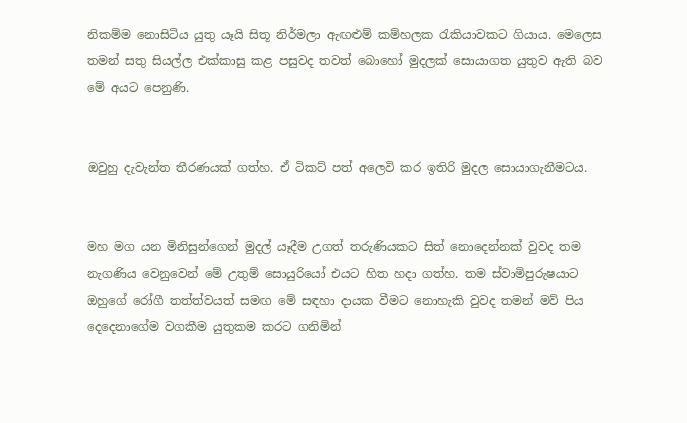නිකම්ම නොසිටිය යුතු යෑයි සිතූ නිර්මලා ඇඟළුම් කම්හලක රැකියාවකට ගියාය. මෙලෙස තමන් සතු සියල්ල එක්‌කාසු කළ පසුවද තවත් බොහෝ මුදලක්‌ සොයාගත යුතුව ඇති බව මේ අයට පෙනුණි.


ඔවුහු දැවැන්ත තීරණයක්‌ ගත්හ. ඒ ටිකට්‌ පත් අලෙවි කර ඉතිරි මුදල සොයාගැනීමටය.


මහ මග යන මිනිසුන්ගෙන් මුදල් යෑදීම උගත් තරුණියකට සිත් නොදෙන්නක්‌ වුවද තම නැගණිය වෙනුවෙන් මේ උතුම් සොයුරියෝ එයට හිත හදා ගත්හ. තම ස්‌වාමිපුරුෂයාට ඔහුගේ රෝගී තත්ත්වයත් සමඟ මේ සඳහා දායක වීමට නොහැකි වුවද තමන් මව් පිය දෙදෙනාගේම වගකීම යුතුකම කරට ගනිමින්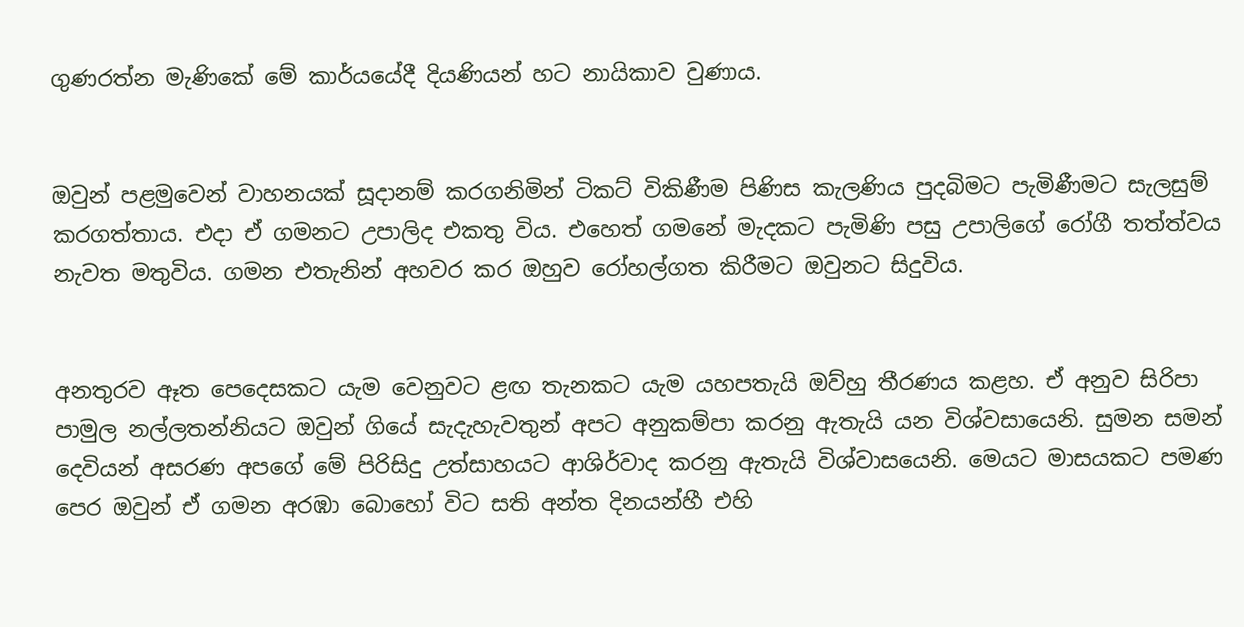ගුණරත්න මැණිකේ මේ කාර්යයේදී දියණියන් හට නායිකාව වුණාය.


ඔවුන් පළමුවෙන් වාහනයක්‌ සූදානම් කරගනිමින් ටිකට්‌ විකිණීම පිණිස කැලණිය පුදබිමට පැමිණීමට සැලසුම් කරගත්තාය. එදා ඒ ගමනට උපාලිද එකතු විය. එහෙත් ගමනේ මැදකට පැමිණි පසු උපාලිගේ රෝගී තත්ත්වය නැවත මතුවිය. ගමන එතැනින් අහවර කර ඔහුව රෝහල්ගත කිරීමට ඔවුනට සිදුවිය.


අනතුරව ඈත පෙදෙසකට යැම වෙනුවට ළඟ තැනකට යැම යහපතැයි ඔව්හු තීරණය කළහ. ඒ අනුව සිරිපා පාමුල නල්ලතන්නියට ඔවුන් ගියේ සැදැහැවතුන් අපට අනුකම්පා කරනු ඇතැයි යන විශ්වසායෙනි. සුමන සමන් දෙවියන් අසරණ අපගේ මේ පිරිසිදු උත්සාහයට ආශිර්වාද කරනු ඇතැයි විශ්වාසයෙනි. මෙයට මාසයකට පමණ පෙර ඔවුන් ඒ ගමන අරඹා බොහෝ විට සති අන්ත දිනයන්හී එහි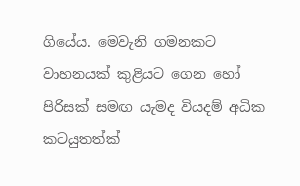ගියේය. මෙවැනි ගමනකට වාහනයක්‌ කුළියට ගෙන හෝ පිරිසක්‌ සමඟ යැමද වියදම් අධික කටයුතත්ක්‌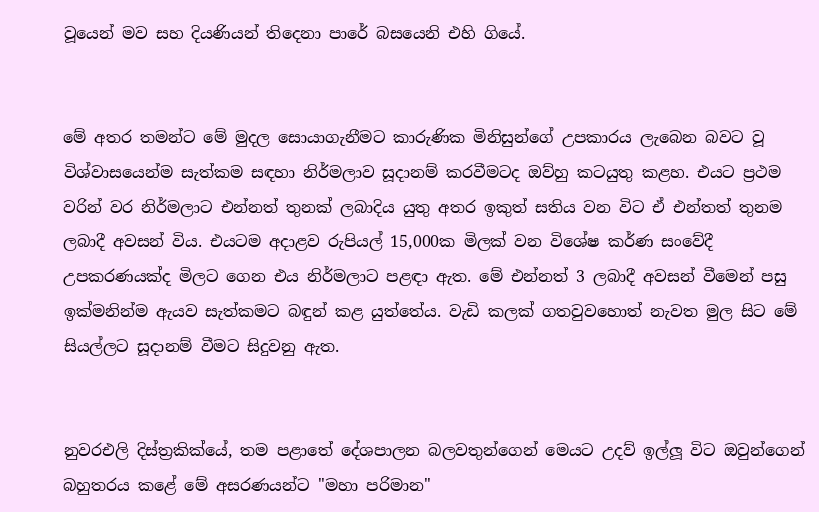වූයෙන් මව සහ දියණියන් තිදෙනා පාරේ බසයෙනි එහි ගියේ.


මේ අතර තමන්ට මේ මුදල සොයාගැනීමට කාරුණික මිනිසුන්ගේ උපකාරය ලැබෙන බවට වූ විශ්වාසයෙන්ම සැත්කම සඳහා නිර්මලාව සූදානම් කරවීමටද ඔව්හු කටයුතු කළහ. එයට ප්‍රථම වරින් වර නිර්මලාට එන්නත් තුනක්‌ ලබාදිය යුතු අතර ඉකුත් සතිය වන විට ඒ එන්තත් තුනම ලබාදී අවසන් විය. එයටම අදාළව රුපියල් 15,000ක මිලක්‌ වන විශේෂ කර්ණ සංවේදී උපකරණයක්‌ද මිලට ගෙන එය නිර්මලාට පළඳා ඇත. මේ එන්නත් 3 ලබාදී අවසන් වීමෙන් පසු ඉක්‌මනින්ම ඇයව සැත්කමට බඳුන් කළ යුත්තේය. වැඩි කලක්‌ ගතවුවහොත් නැවත මුල සිට මේ සියල්ලට සූදානම් වීමට සිදුවනු ඇත.


නුවරඑලි දිස්‌ත්‍රකික්‌යේ, තම පළාතේ දේශපාලන බලවතුන්ගෙන් මෙයට උදව් ඉල්ලූ විට ඔවුන්ගෙන් බහුතරය කළේ මේ අසරණයන්ට "මහා පරිමාන"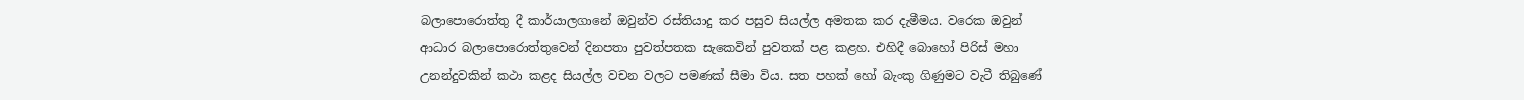බලාපොරොත්තු දී කාර්යාලගානේ ඔවුන්ව රස්‌තියාදු කර පසුව සියල්ල අමතක කර දැමීමය. වරෙක ඔවුන් ආධාර බලාපොරොත්තුවෙන් දිනපතා පුවත්පතක සැකෙවින් පුවතක්‌ පළ කළහ. එහිදී බොහෝ පිරිස්‌ මහා උනන්දුවකින් කථා කළද සියල්ල වචන වලට පමණක්‌ සීමා විය. සත පහක්‌ හෝ බැංකු ගිණුමට වැටී තිබුණේ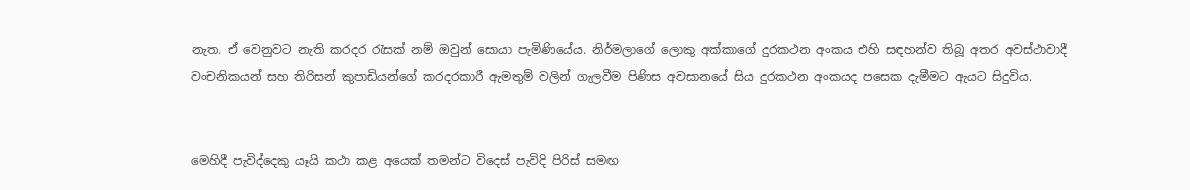නැත. ඒ වෙනුවට නැති කරදර රැසක්‌ නම් ඔවුන් සොයා පැමිණියේය. නිර්මලාගේ ලොකු අක්‌කාගේ දුරකථන අංකය එහි සඳහන්ව තිබූ අතර අවස්‌ථාවාදී වංචනිකයන් සහ තිරිසන් කුපාඩියන්ගේ කරදරකාරී ඇමතුම් වලින් ගැලවීම පිණිස අවසානයේ සිය දුරකථන අංකයද පසෙක දැමීමට ඇයට සිදුවිය.


මෙහිදී පැවිද්දෙකු යෑයි කථා කළ අයෙක්‌ තමන්ට විදෙස්‌ පැවිදි පිරිස්‌ සමඟ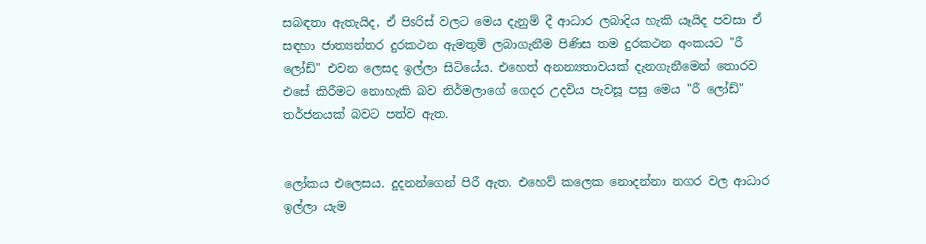සබඳතා ඇතැයිද, ඒ පිsරිස්‌ වලට මෙය දැනුම් දී ආධාර ලබාදිය හැකි යෑයිද පවසා ඒ සඳහා ජාත්‍යන්තර දුරකථන ඇමතුම් ලබාගැනීම පිණිස තම දුරකථන අංකයට "රී ලෝඩ්" එවන ලෙසද ඉල්ලා සිටියේය. එහෙත් අනන්‍යතාවයක්‌ දැනගැනීමෙන් තොරව එසේ කිරීමට නොහැකි බව නිර්මලාගේ ගෙදර උදවිය පැවසූ පසු මෙය "රී ලෝඩ්" තර්ජනයක්‌ බවට පත්ව ඇත.


ලෝකය එලෙසය. දුදනන්ගෙන් පිරී ඇත. එහෙව් කලෙක නොදන්නා නගර වල ආධාර ඉල්ලා යැම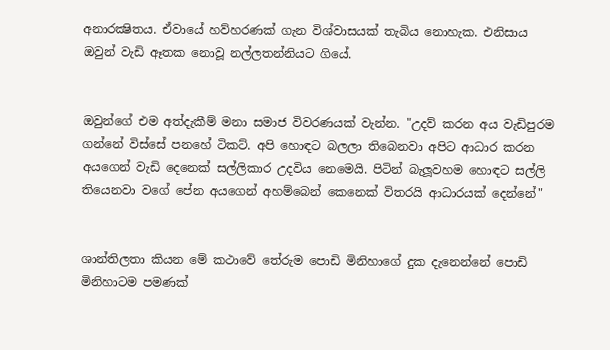අනාරක්‍ෂිතය. ඒවායේ හව්හරණක්‌ ගැන විශ්වාසයක්‌ තැබිය නොහැක. එනිසාය ඔවුන් වැඩි ඈතක නොවූ නල්ලතන්නියට ගියේ.


ඔවුන්ගේ එම අත්දැකීම් මනා සමාජ විවරණයක්‌ වැන්න. "උදව් කරන අය වැඩිපුරම ගන්නේ විස්‌සේ පනහේ ටිකට්‌. අපි හොඳට බලලා තිබෙනවා අපිට ආධාර කරන අයගෙන් වැඩි දෙනෙක්‌ සල්ලිකාර උදවිය නෙමෙයි. පිටින් බැලූවහම හොඳට සල්ලි තියෙනවා වගේ පේන අයගෙන් අහම්බෙන් කෙනෙක්‌ විතරයි ආධාරයක්‌ දෙන්නේ"


ශාන්තිලතා කියන මේ කථාවේ තේරුම පොඩි මිනිහාගේ දුක දැනෙන්නේ පොඩි මිනිහාටම පමණක්‌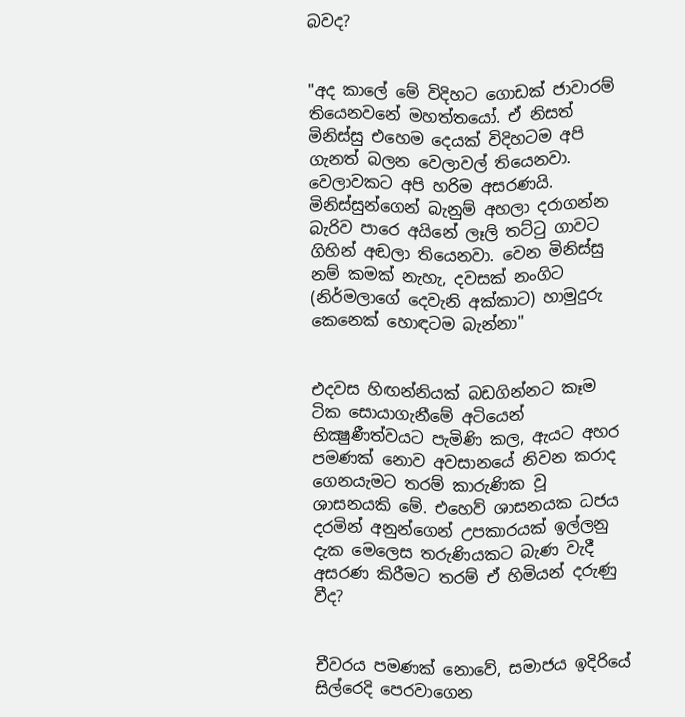බවද?


"අද කාලේ මේ විදිහට ගොඩක්‌ ජාවාරම් තියෙනවනේ මහත්තයෝ. ඒ නිසත් මිනිස්‌සු එහෙම දෙයක්‌ විදිහටම අපි ගැනත් බලන වෙලාවල් තියෙනවා. වෙලාවකට අපි හරිම අසරණයි. මිනිස්‌සුන්ගෙන් බැනුම් අහලා දරාගන්න බැරිව පාරෙ අයිනේ ලෑලි තට්‌ටු ගාවට ගිහින් අඬලා තියෙනවා. වෙන මිනිස්‌සු නම් කමක්‌ නැහැ, දවසක්‌ නංගිට (නිර්මලාගේ දෙවැනි අක්‌කාට) හාමුදුරු කෙනෙක්‌ හොඳටම බැන්නා"


එදවස හිඟන්නියක්‌ බඩගින්නට කෑම ටික සොයාගැනීමේ අටියෙන් භික්‍ෂුණීත්වයට පැමිණි කල, ඇයට අහර පමණක්‌ නොව අවසානයේ නිවන කරාද ගෙනයැමට තරම් කාරුණික වූ ශාසනයකි මේ. එහෙව් ශාසනයක ධජය දරමින් අනුන්ගෙන් උපකාරයක්‌ ඉල්ලනු දැක මෙලෙස තරුණියකට බැණ වැදී අසරණ කිරීමට තරම් ඒ හිමියන් දරුණු වීද?


චීවරය පමණක්‌ නොවේ, සමාජය ඉදිරියේ සිල්රෙදි පෙරවාගෙන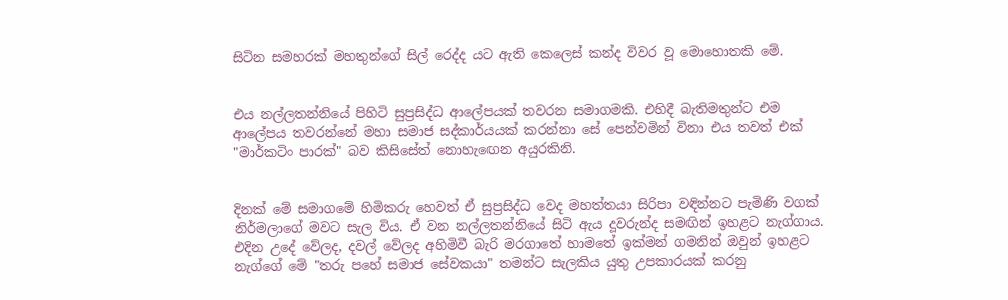සිටින සමහරක්‌ මහතුන්ගේ සිල් රෙද්ද යට ඇති කෙලෙස්‌ කන්ද විවර වූ මොහොතකි මේ.


එය නල්ලතන්නියේ පිහිටි සුප්‍රසිද්ධ ආලේපයක්‌ තවරන සමාගමකි. එහිදී බැතිමතුන්ට එම ආලේපය තවරන්නේ මහා සමාජ සද්කාර්යයක්‌ කරන්නා සේ පෙන්වමින් විනා එය තවත් එක්‌ "මාර්කටිං පාරක්‌" බව කිසිසේත් නොහැඟෙන අයුරකිනි.


දිනක්‌ මේ සමාගමේ හිමිකරු හෙවත් ඒ සුප්‍රසිද්ධ වෙද මහත්තයා සිරිපා වඳින්නට පැමිණි වගක්‌ නිර්මලාගේ මවට සැල විය. ඒ වන නල්ලතන්නියේ සිටි ඇය දූවරුන්ද සමඟින් ඉහළට නැග්ගාය. එදින උදේ වේලද, දවල් වේලද අහිමිවී බැරි මරගාතේ හාමතේ ඉක්‌මන් ගමනින් ඔවුන් ඉහළට නැග්ගේ මේ "තරු පහේ සමාජ සේවකයා" තමන්ට සැලකිය යුතු උපකාරයක්‌ කරනු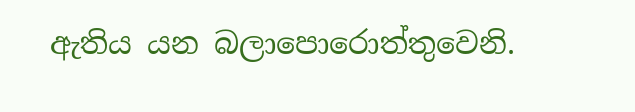ඇතිය යන බලාපොරොත්තුවෙනි.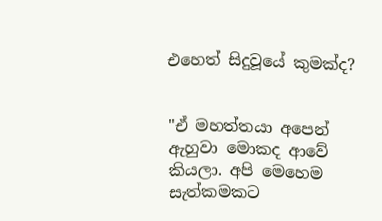එහෙත් සිදුවූයේ කුමක්‌ද?


"ඒ මහත්තයා අපෙන් ඇහුවා මොකද ආවේ කියලා. අපි මෙහෙම සැත්කමකට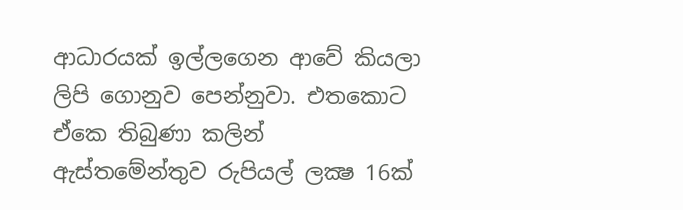ආධාරයක්‌ ඉල්ලගෙන ආවේ කියලා ලිපි ගොනුව පෙන්නුවා. එතකොට ඒකෙ තිබුණා කලින් ඇස්‌තමේන්තුව රුපියල් ලක්‍ෂ 16ක්‌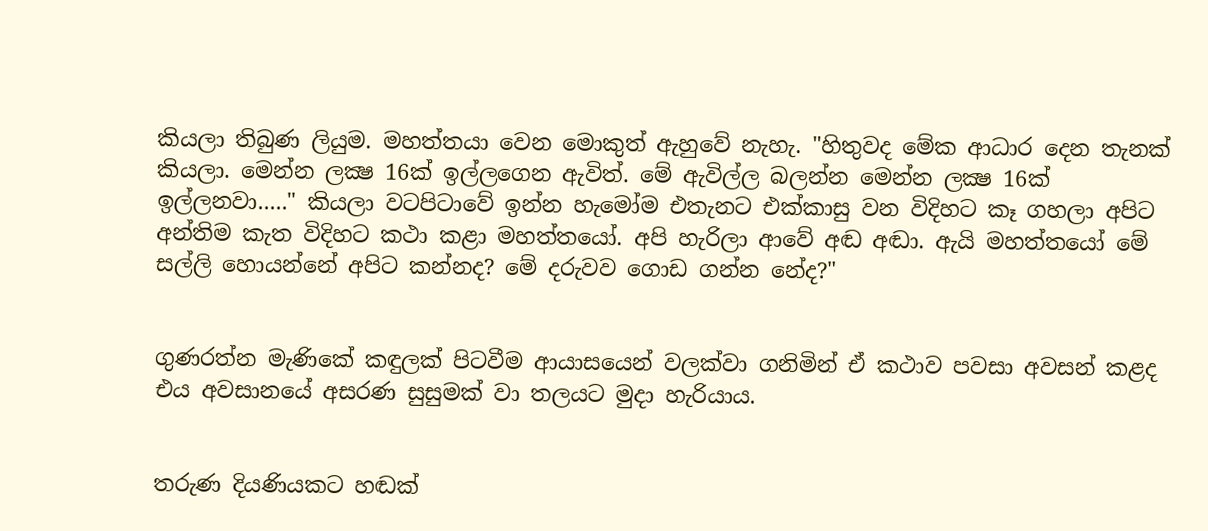කියලා තිබුණ ලියුම. මහත්තයා වෙන මොකුත් ඇහුවේ නැහැ. "හිතුවද මේක ආධාර දෙන තැනක්‌ කියලා. මෙන්න ලක්‍ෂ 16ක්‌ ඉල්ලගෙන ඇවිත්. මේ ඇවිල්ල බලන්න මෙන්න ලක්‍ෂ 16ක්‌ ඉල්ලනවා....." කියලා වටපිටාවේ ඉන්න හැමෝම එතැනට එක්‌කාසු වන විදිහට කෑ ගහලා අපිට අන්තිම කැත විදිහට කථා කළා මහත්තයෝ. අපි හැරිලා ආවේ අඬ අඬා. ඇයි මහත්තයෝ මේ සල්ලි හොයන්නේ අපිට කන්නද? මේ දරුවව ගොඩ ගන්න නේද?"


ගුණරත්න මැණිකේ කඳුලක්‌ පිටවීම ආයාසයෙන් වලක්‌වා ගනිමින් ඒ කථාව පවසා අවසන් කළද එය අවසානයේ අසරණ සුසුමක්‌ වා තලයට මුදා හැරියාය.


තරුණ දියණියකට හඬක්‌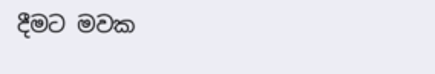දීමට මවක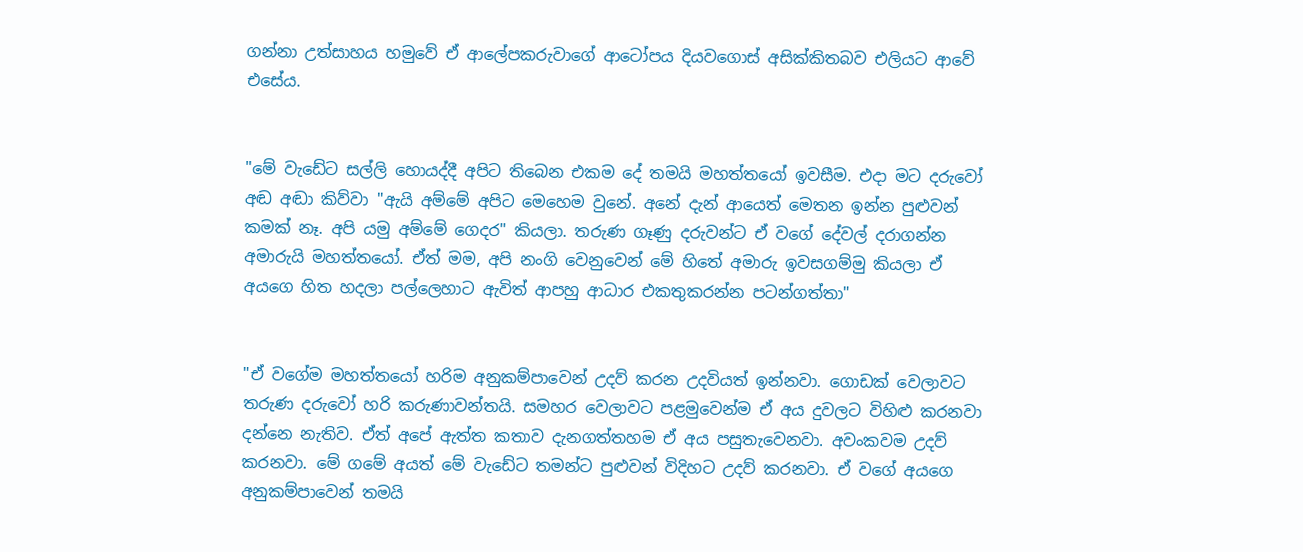ගන්නා උත්සාහය හමුවේ ඒ ආලේපකරුවාගේ ආටෝපය දියවගොස්‌ අසික්‌කිතබව එලියට ආවේ එසේය.


"මේ වැඩේට සල්ලි හොයද්දී අපිට තිබෙන එකම දේ තමයි මහත්තයෝ ඉවසීම. එදා මට දරුවෝ අඬ අඬා කිව්වා "ඇයි අම්මේ අපිට මෙහෙම වුනේ. අනේ දැන් ආයෙත් මෙතන ඉන්න පුළුවන් කමක්‌ නෑ. අපි යමු අම්මේ ගෙදර" කියලා. තරුණ ගෑණු දරුවන්ට ඒ වගේ දේවල් දරාගන්න අමාරුයි මහත්තයෝ. ඒත් මම, අපි නංගි වෙනුවෙන් මේ හිතේ අමාරු ඉවසගම්මු කියලා ඒ අයගෙ හිත හදලා පල්ලෙහාට ඇවිත් ආපහු ආධාර එකතුකරන්න පටන්ගත්තා"


"ඒ වගේම මහත්තයෝ හරිම අනුකම්පාවෙන් උදව් කරන උදවියත් ඉන්නවා. ගොඩක්‌ වෙලාවට තරුණ දරුවෝ හරි කරුණාවන්තයි. සමහර වෙලාවට පළමුවෙන්ම ඒ අය දුවලට විහිළු කරනවා දන්නෙ නැතිව. ඒත් අපේ ඇත්ත කතාව දැනගත්තහම ඒ අය පසුතැවෙනවා. අවංකවම උදව් කරනවා. මේ ගමේ අයත් මේ වැඩේට තමන්ට පුළුවන් විදිහට උදව් කරනවා. ඒ වගේ අයගෙ අනුකම්පාවෙන් තමයි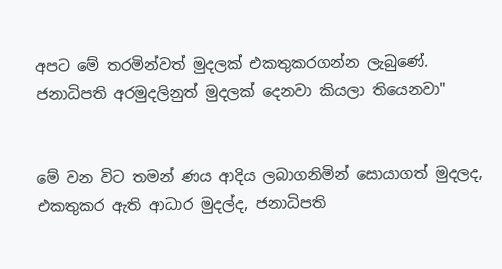අපට මේ තරමින්වත් මුදලක්‌ එකතුකරගන්න ලැබුණේ. ජනාධිපති අරමුදලිනුත් මුදලක්‌ දෙනවා කියලා තියෙනවා"


මේ වන විට තමන් ණය ආදිය ලබාගනිමින් සොයාගත් මුදලද, එකතුකර ඇති ආධාර මුදල්ද, ජනාධිපති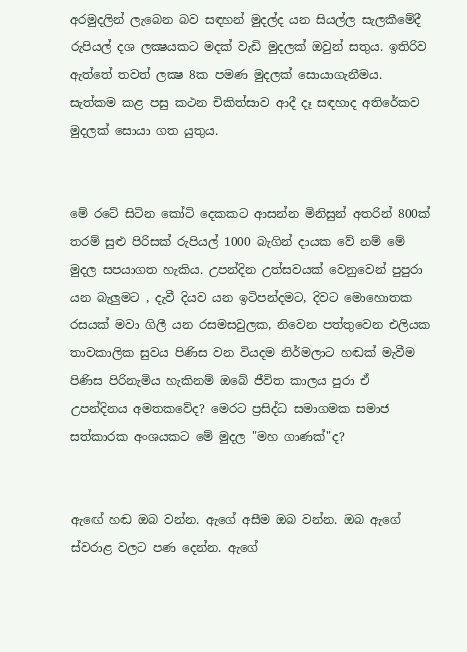අරමුදලින් ලැබෙන බව සඳහන් මුදල්ද යන සියල්ල සැලකීමේදී රුපියල් දශ ලක්‍ෂයකට මදක්‌ වැඩි මුදලක්‌ ඔවුන් සතුය. ඉතිරිව ඇත්තේ තවත් ලක්‍ෂ 8ක පමණ මුදලක්‌ සොයාගැනීමය. සැත්කම කළ පසු කථන චිකිත්සාව ආදී දෑ සඳහාද අතිරේකව මුදලක්‌ සොයා ගත යුතුය.


මේ රටේ සිටින කෝටි දෙකකට ආසන්න මිනිසුන් අතරින් 800ක්‌ තරම් සුළු පිරිසක්‌ රුපියල් 1000 බැගින් දායක වේ නම් මේ මුදල සපයාගත හැකිය. උපන්දින උත්සවයක්‌ වෙනුවෙන් පුපුරා යන බැලුමට , දැවී දියව යන ඉටිපන්දමට, දිවට මොහොතක රසයක්‌ මවා ගිලී යන රසමසවුලක, නිවෙන පත්තුවෙන එලියක තාවකාලික සුවය පිණිස වන වියදම නිර්මලාට හඬක්‌ මැවීම පිණිස පිරිනැමිය හැකිනම් ඔබේ ජීවිත කාලය පුරා ඒ උපන්දිනය අමතකවේද? මෙරට ප්‍රසිද්ධ සමාගමක සමාජ සත්කාරක අංශයකට මේ මුදල "මහ ගාණක්‌"ද?


ඇඟේ හඬ ඔබ වන්න. ඇගේ අසීම ඔබ වන්න. ඔබ ඇගේ ස්‌වරාළ වලට පණ දෙන්න. ඇගේ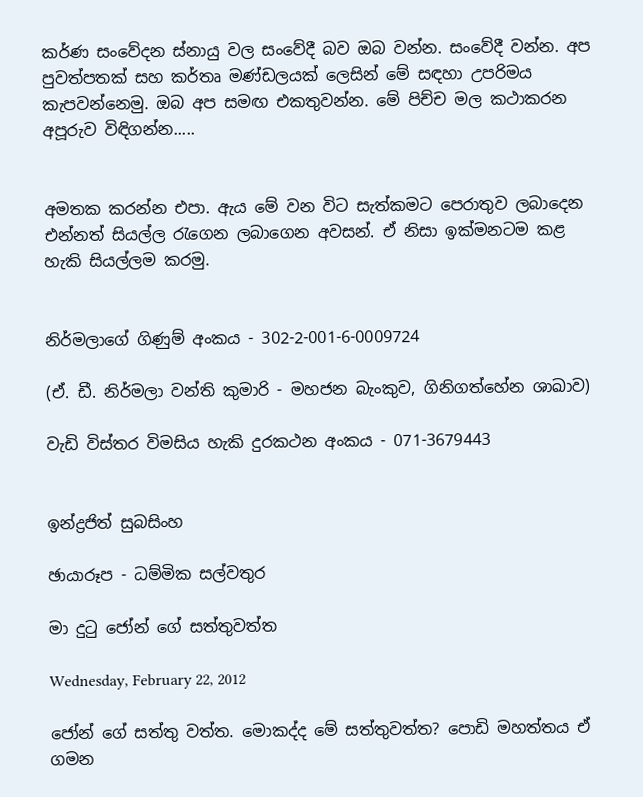කර්ණ සංවේදන ස්‌නායු වල සංවේදී බව ඔබ වන්න. සංවේදී වන්න. අප පුවත්පතක්‌ සහ කර්තෘ මණ්‌ඩලයක්‌ ලෙසින් මේ සඳහා උපරිමය කැපවන්නෙමු. ඔබ අප සමඟ එකතුවන්න. මේ පිච්ච මල කථාකරන අපූරුව විඳිගන්න.....


අමතක කරන්න එපා. ඇය මේ වන විට සැත්කමට පෙරාතුව ලබාදෙන එන්නත් සියල්ල රැගෙන ලබාගෙන අවසන්. ඒ නිසා ඉක්‌මනටම කළ හැකි සියල්ලම කරමු.


නිර්මලාගේ ගිණුම් අංකය - 302-2-001-6-0009724

(ඒ. ඩී. නිර්මලා වන්ති කුමාරි - මහජන බැංකුව, ගිනිගත්හේන ශාඛාව)

වැඩි විස්‌තර විමසිය හැකි දුරකථන අංකය - 071-3679443


ඉන්ද්‍රජිත් සුබසිංහ

ඡායාරූප - ධම්මික සල්වතුර

මා දුටු ජෝන් ගේ සත්තුවත්ත

Wednesday, February 22, 2012

ජෝන් ගේ සත්තු වත්ත. මොකද්ද මේ සත්තුවත්ත? පොඩි මහත්තය ඒ ගමන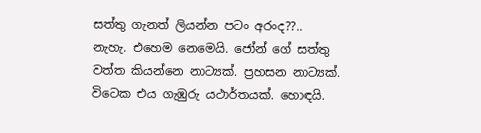සත්තු ගැනත් ලියන්න පටං අරංද??.. නැහැ. එහෙම නෙමෙයි. ජෝන් ගේ සත්තු වත්ත කියන්නෙ නාට්‍යක්. ප්‍රහසන නාට්‍යක්. විටෙක එය ගැඹුරු යථාර්තයක්. හොඳයි.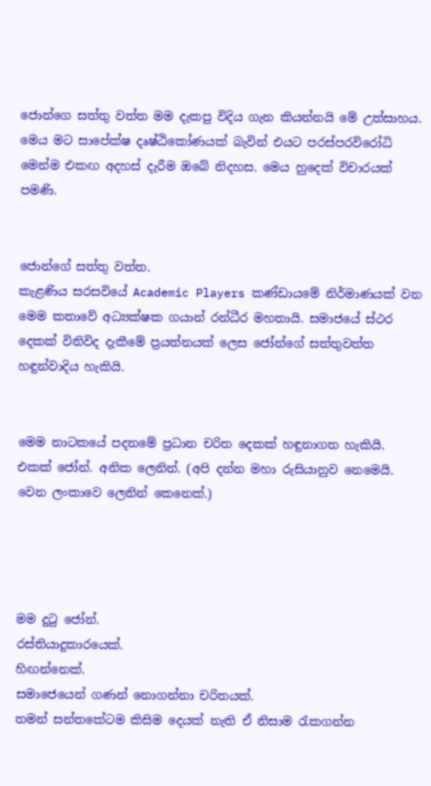ජොන්ගෙ සත්තු වත්ත මම දැකපු විදිය ගැන කියන්නයි මේ උත්සාහය. මෙය මට සාපේක්ෂ දෘෂ්ඨිකෝණයක් බැවින් එයට පරස්පරවිරෝධි මෙන්ම එකඟ අදහස් දැරීම ඔබේ නිදහස. මෙය හුදෙක් විචාරයක් පමණි.


ජොන්ගේ සත්තු වත්ත.
කැළණිය සරසවියේ Academic Players කණ්ඩායමේ නිර්මාණයක් වන මෙම කතාවේ අධ්‍යක්ෂක ගයාන් රන්ධීර මහතායි. සමාජයේ ස්ථර දෙකක් විනිවිද දැකීමේ ප්‍රයත්නයක් ලෙස ජෝන්ගේ සත්තුවත්ත හඳුන්වාදිය හැකියි.


මෙම නාටකයේ පදනමේ ප්‍රධාන චරිත දෙකක් හඳුනාගත හැකියි. එකක් ජෝන්. අනික ලෙනින්. (අපි දන්න මහා රුසියානුව නෙමෙයි. වෙන ලංකාවෙ ලෙනින් කෙනෙක්.)




මම දුටු ජෝන්.
රස්තියාදුකාරයෙක්.
හිඟන්නෙක්.
සමාජෙයෙන් ගණන් නොගන්නා චරිතයක්.
තමන් සන්තකේටම කිසිම දෙයක් නැති ඒ නිසාම රැකගන්න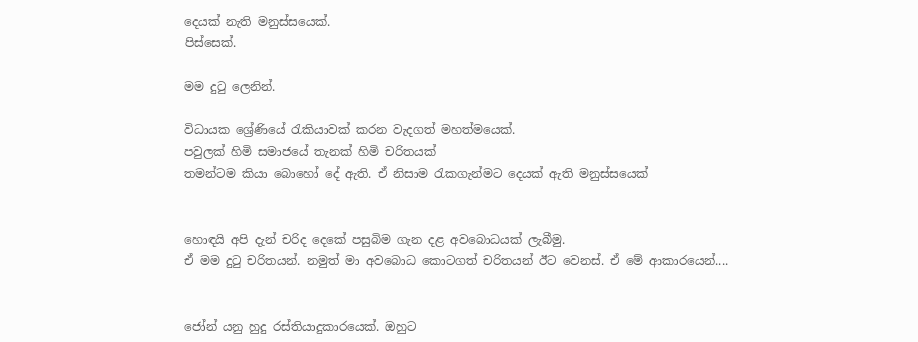දෙයක් නැති මනුස්සයෙක්.
පිස්සෙක්.

මම දුටු ලෙනින්.

විධායක ශ්‍රේණියේ රැකියාවක් කරන වැදගත් මහත්මයෙක්.
පවුලක් හිමි සමාජයේ තැනක් හිමි චරිතයක්
තමන්ටම කියා බොහෝ දේ ඇති. ඒ නිසාම රැකගැන්මට දෙයක් ඇති මනුස්සයෙක්


හොඳයි අපි දැන් චරිද දෙකේ පසුබිම ගැන දළ අවබොධයක් ලැබීමු.
ඒ මම දුටු චරිතයන්. නමුත් මා අවබොධ කොටගත් චරිතයන් ඊට වෙනස්. ඒ මේ ආකාරයෙන්....


ජෝන් යනු හුදු රස්තියාදුකාරයෙක්. ඔහුට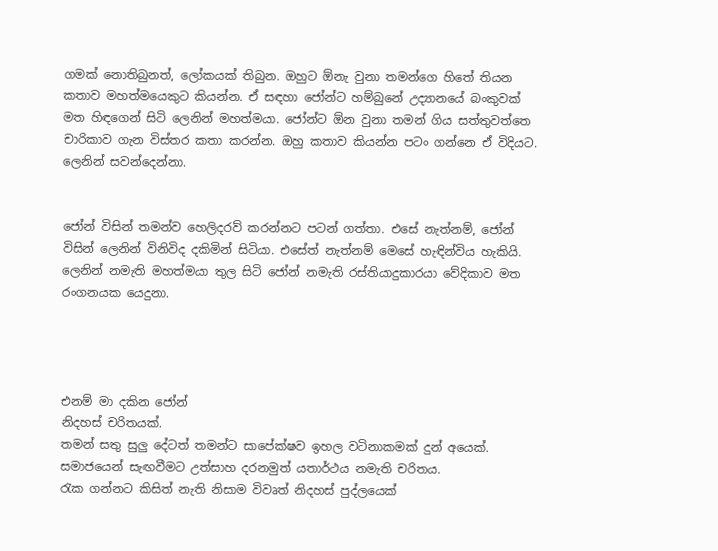ගමක් නොතිබුනත්, ලෝකයක් තිබුන. ඔහුට ඕනැ වුනා තමන්ගෙ හිතේ තියන කතාව මහත්මයෙකුට කියන්න. ඒ සඳහා ජෝන්ට හම්බුනේ උද්‍යානයේ බංකුවක් මත හිඳගෙන් සිටි ලෙනින් මහත්මයා. ජෝන්ට ඕන වුනා තමන් ගිය සත්තුවත්තෙ චාරිකාව ගැන විස්තර කතා කරන්න. ඔහු කතාව කියන්න පටං ගන්නෙ ඒ විදියට. ලෙනින් සවන්දෙන්නා.


ජෝන් විසින් තමන්ව හෙලිදරව් කරන්නට පටන් ගත්තා. එසේ නැත්නම්, ජෝන් විසින් ලෙනින් විනිවිද දකිමින් සිටියා. එසේත් නැත්නම් මෙසේ හැඳින්විය හැකියි. ලෙනින් නමැති මහත්මයා තුල සිටි ජෝන් නමැති රස්තියාදුකාරයා වේදිකාව මත රංගනයක යෙදුනා.




එනම් මා දකින ජෝන්
නිදහස් චරිතයක්.
තමන් සතු සුලු දේටත් තමන්ට සාපේක්ෂව ඉහල වටිනාකමක් දුන් අයෙක්.
සමාජයෙන් සැඟවීමට උත්සාහ දරනමුත් යතාර්ථය නමැති චරිතය.
රැක ගන්නට කිසිත් නැති නිසාම විවෘත් නිදහස් පුද්ලයෙක්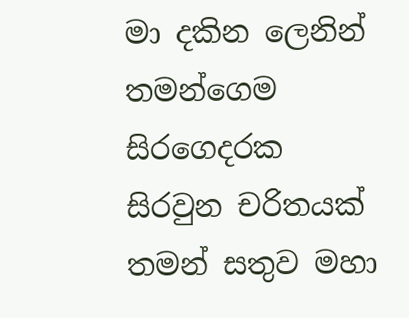මා දකින ලෙනින්
තමන්ගෙම සිරගෙදරක සිරවුන චරිතයක්
තමන් සතුව මහා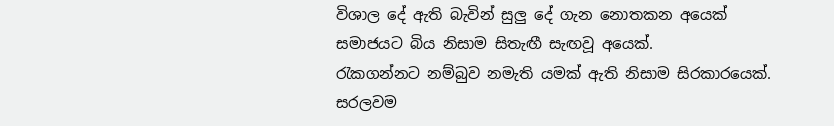විශාල දේ ඇති බැවින් සුලු දේ ගැන නොතකන අයෙක්
සමාජයට බිය නිසාම සිතැඟී සැඟවූ අයෙක්.
රැකගන්නට නම්බුව නමැති යමක් ඇති නිසාම සිරකාරයෙක්.
සරලවම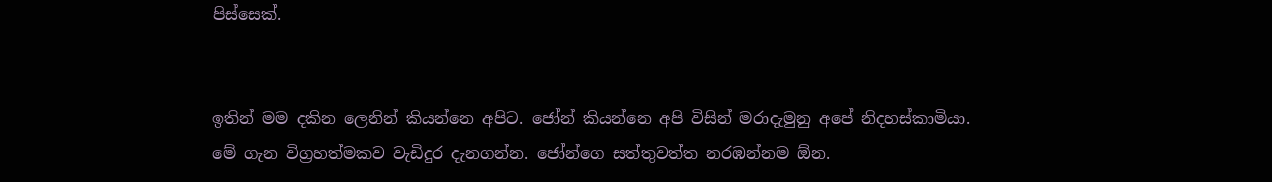පිස්සෙක්.


ඉතින් මම දකින ලෙනින් කියන්නෙ අපිට. ජෝන් කියන්නෙ අපි විසින් මරාදැමුනු අපේ නිදහස්කාමියා.
මේ ගැන විග්‍රහත්මකව වැඩිදුර දැනගන්න. ජෝන්ගෙ සත්තුවත්ත නරඹන්නම ඕන.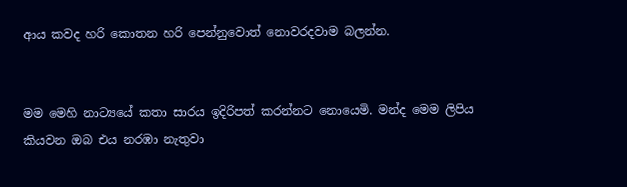ආය කවද හරි කොතන හරි පෙන්නුවොත් නොවරදවාම බලන්න.


මම මෙහි නාට්‍යයේ කතා සාරය ඉදිරිපත් කරන්නට නොයෙමි. මන්ද මෙම ලිපිය කියවන ඔබ එය නරඹා නැතුවා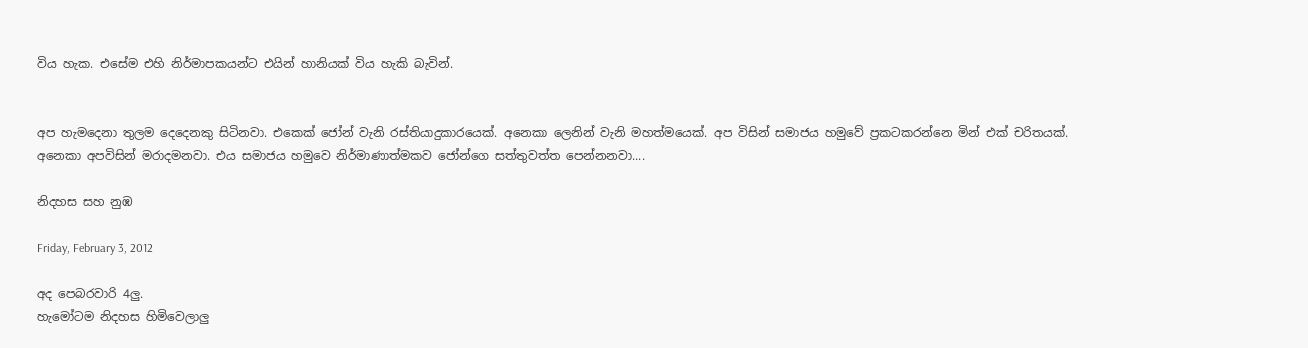විය හැක. එසේම එහි නිර්මාපකයන්ට එයින් හානියක් විය හැකි බැවින්.


අප හැමදෙනා තුලම දෙදෙනකු සිටිනවා. එකෙක් ජෝන් වැනි රස්තියාදුකාරයෙක්. අනෙකා ලෙනින් වැනි මහත්මයෙක්. අප විසින් සමාජය හමුවේ ප්‍රකටකරන්නෙ මින් එක් චරිතයක්. අනෙකා අපවිසින් මරාදමනවා. එය සමාජය හමුවෙ නිර්මාණාත්මකව ජෝන්ගෙ සත්තුවත්ත පෙන්නනවා....

නිදහස සහ නුඹ

Friday, February 3, 2012

අද පෙබරවාරි 4ලු.
හැමෝටම නිදහස හිමිවෙලාලු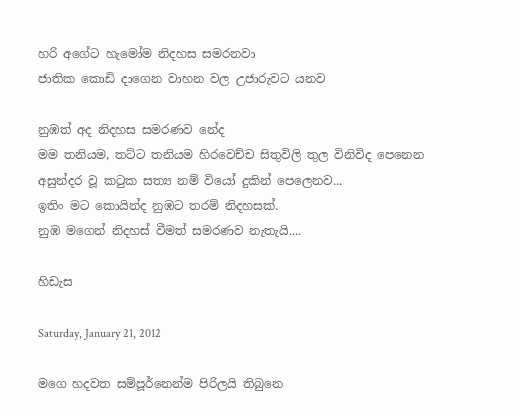හරි අගේට හැමෝම නිදහස සමරනවා
ජාතික කොඩි දාගෙන වාහන වල උජාරුවට යනව

නුඹත් අද නිදහස සමරණව නේද
මම තනියම, තට්ට තනියම හිරවෙච්ච සිතුවිලි තුල විනිවිද පෙනෙන
අසුන්දර වූ කටුක සත්‍ය නම් වියෝ දුකින් පෙලෙනව...
ඉතිං මට කොයින්ද නුඹට තරම් නිදහසක්.
නුඹ මගෙන් නිදහස් වීමත් සමරණව නැතැයි....

හිඩැස

Saturday, January 21, 2012

මගෙ හදවත සම්පූර්නෙන්ම පිරිලයි තිබුනෙ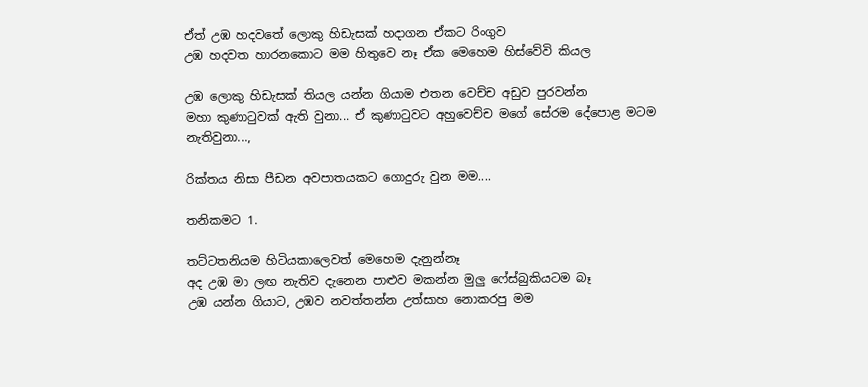ඒත් උඹ හදවතේ ලොකු හිඩැසක් හදාගන ඒකට රිංගුව
උඹ හදවත හාරනකොට මම හිතුවෙ නෑ ඒක මෙහෙම හිස්වේවි කියල

උඹ ලොකු හිඩැසක් තියල යන්න ගියාම එතන වෙච්ච අඩුව පුරවන්න
මහා කුණාටුවක් ඇති වුනා... ඒ කුණාටුවට අහුවෙච්ච මගේ සේරම දේපොළ මටම නැතිවුනා...,

රික්තය නිසා පීඩන අවපාතයකට ගොදුරු වුන මම....

තනිකමට 1.

තට්ටතනියම හිටියකාලෙවත් මෙහෙම දැනුන්නෑ
අද උඹ මා ලඟ නැතිව දැනෙන පාළුව මකන්න මුලු ෆේස්බුකියටම බෑ
උඹ යන්න ගියාට, උඹව නවත්තන්න උත්සාහ නොකරපු මම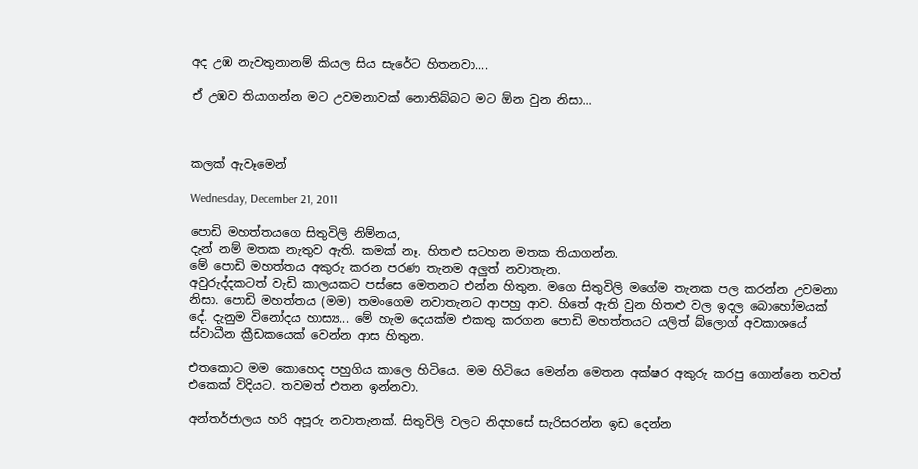අද උඹ නැවතුනානම් කියල සිය සැරේට හිතනවා....

ඒ උඹව තියාගන්න මට උවමනාවක් නොතිබ්බට මට ඕන වුන නිසා...



කලක් ඇවෑමෙන්

Wednesday, December 21, 2011

පොඩි මහත්තයගෙ සිතුවිලි නිම්නය,
දැන් නම් මතක නැතුව ඇති. කමක් නෑ. හිතළු සටහන මතක තියාගන්න.
මේ පොඩි මහත්තය අකුරු කරන පරණ තැනම අලුත් නවාතැන.
අවුරුද්දකටත් වැඩි කාලයකට පස්සෙ මෙතනට එන්න හිතුන. මගෙ සිතුවිලි මගේම තැනක පල කරන්න උවමනා නිසා. පොඩි මහත්තය (මම) තමංගෙම නවාතැනට ආපහු ආව. හිතේ ඇති වුන හිතළු වල ඉදල බොහෝමයක් දේ. දැනුම විනෝදය හාස්‍ය... මේ හැම දෙයක්ම එකතු කරගන පොඩි මහත්තයට යලිත් බ්ලොග් අවකාශයේ ස්වාධීන ක්‍රීඩකයෙක් වෙන්න ආස හිතුන.

එතකොට මම කොහෙද පහුගිය කාලෙ හිටියෙ. මම හිටියෙ මෙන්න මෙතන අක්ෂර අකුරු කරපු ගොන්නෙ තවත් එකෙක් විදියට. තවමත් එතන ඉන්නවා.

අන්තර්ජාලය හරි අපූරු නවාතැනක්. සිතුවිලි වලට නිදහසේ සැරිසරන්න ඉඩ දෙන්න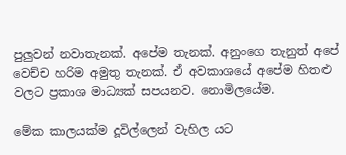පුලුවන් නවාතැනක්. අපේම තැනක්. අනුංගෙ තැනුත් අපේ වෙච්ච හරිම අමුතු තැනක්. ඒ අවකාශයේ අපේම හිතළු වලට ප්‍රකාශ මාධ්‍යක් සපයනව. නොමිලයේම.

මේක කාලයක්ම දූවිල්ලෙන් වැහිල යට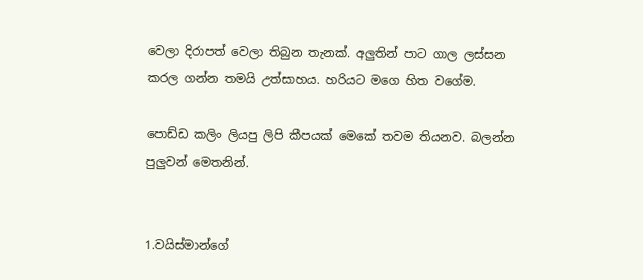වෙලා දිරාපත් වෙලා තිබුන තැනක්. අලුතින් පාට ගාල ලස්සන කරල ගන්න තමයි උත්සාහය. හරියට මගෙ හිත වගේම.

පොඩ්ඩ කලිං ලියපු ලිපි කීපයක් මෙකේ තවම තියනව. බලන්න පුලුවන් මෙතනින්.


1.වයිස්මාන්ගේ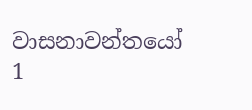වාසනාවන්තයෝ 1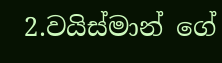2.වයිස්මාන් ගේ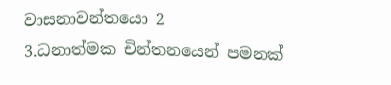වාසනාවන්තයො 2
3.ධනාත්මක චින්තනයෙන් පමනක්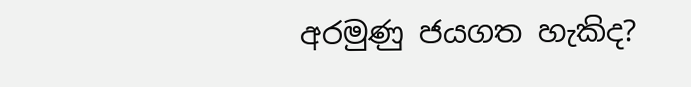අරමුණු ජයගත හැකිද?